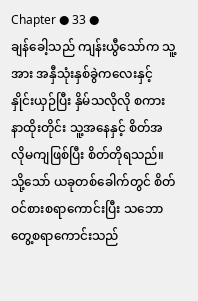Chapter ● 33 ●
ချန်ခေါ့သည် ကျန်းယွီသော်က သူ့အား အနှီသုံးနှစ်ခွဲကလေးနှင့် နှိုင်းယှဉ်ပြီး နှိမ်သလိုလို စကားနာထိုးတိုင်း သူ့အနေနှင့် စိတ်အလိုမကျဖြစ်ပြီး စိတ်တိုရသည်။ သို့သော် ယခုတစ်ခေါက်တွင် စိတ်ဝင်စားစရာကောင်းပြီး သဘောတွေ့စရာကောင်းသည်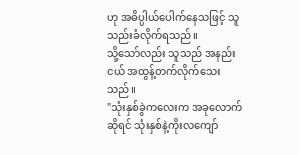ဟု အဓိပ္ပါယ်ပေါက်နေသဖြင့် သူသည်းခံလိုက်ရသည်။
သို့သော်လည်း သူသည် အနည်းငယ် အထွန့်တက်လိုက်သေးသည်။
"သုံးနှစ်ခွဲကလေးက အခုလောက်ဆိုရင် သုံးနှစ်နဲ့ကိုးလကျော်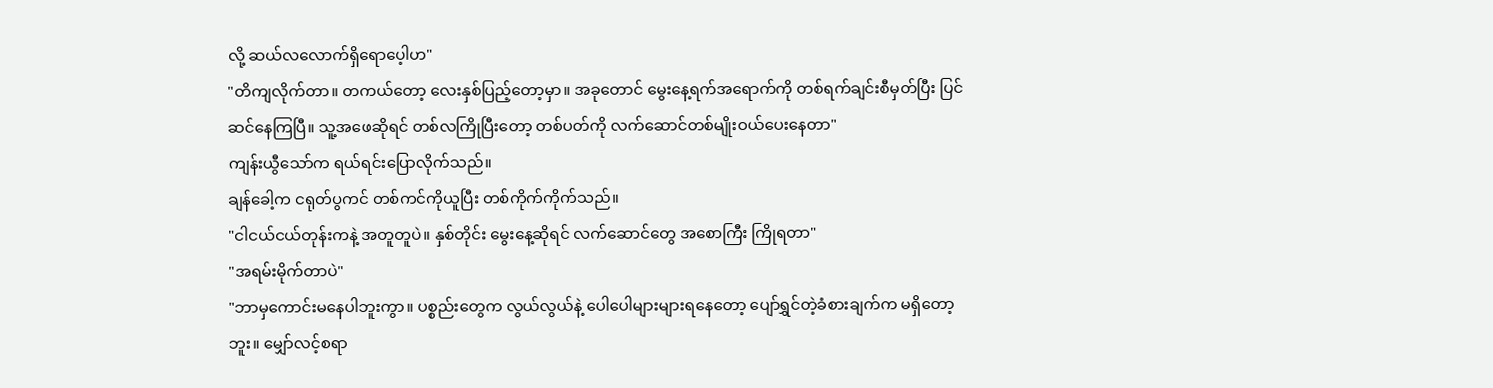လို့ ဆယ်လလောက်ရှိရောပေ့ါဟ"
"တိကျလိုက်တာ။ တကယ်တော့ လေးနှစ်ပြည့်တော့မှာ။ အခုတောင် မွေးနေ့ရက်အရောက်ကို တစ်ရက်ချင်းစီမှတ်ပြီး ပြင်ဆင်နေကြပြီ။ သူ့အဖေဆိုရင် တစ်လကြိုပြီးတော့ တစ်ပတ်ကို လက်ဆောင်တစ်မျိုးဝယ်ပေးနေတာ"
ကျန်းယွီသော်က ရယ်ရင်းပြောလိုက်သည်။
ချန်ခေါ့က ငရုတ်ပွကင် တစ်ကင်ကိုယူပြီး တစ်ကိုက်ကိုက်သည်။
"ငါငယ်ငယ်တုန်းကနဲ့ အတူတူပဲ။ နှစ်တိုင်း မွေးနေ့ဆိုရင် လက်ဆောင်တွေ အစောကြီး ကြိုရတာ"
"အရမ်းမိုက်တာပဲ"
"ဘာမှကောင်းမနေပါဘူးကွာ။ ပစ္စည်းတွေက လွယ်လွယ်နဲ့ ပေါပေါများများရနေတော့ ပျော်ရွှင်တဲ့ခံစားချက်က မရှိတော့ဘူး။ မျှော်လင့်စရာ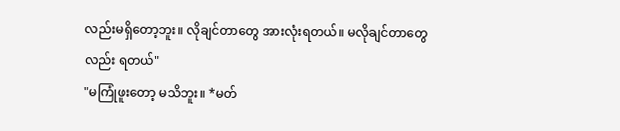လည်းမရှိတော့ဘူး။ လိုချင်တာတွေ အားလုံးရတယ်။ မလိုချင်တာတွေလည်း ရတယ်"
"မကြုံဖူးတော့ မသိဘူး။ *မတ်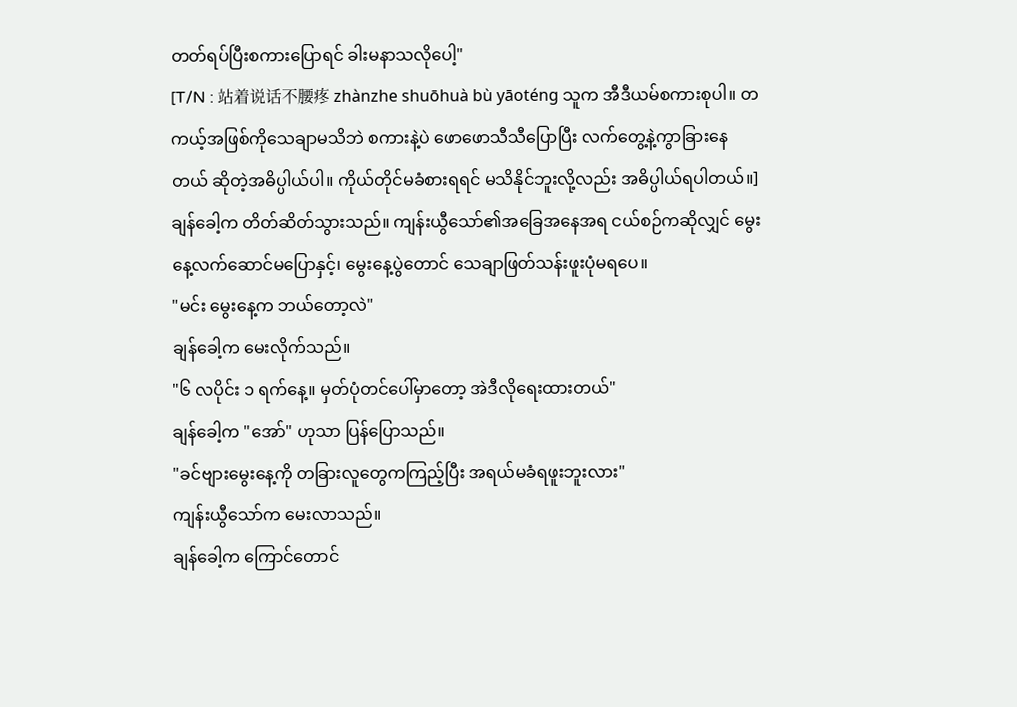တတ်ရပ်ပြီးစကားပြောရင် ခါးမနာသလိုပေါ့"
[T/N : 站着说话不腰疼 zhànzhe shuōhuà bù yāoténg သူက အီဒီယမ်စကားစုပါ။ တကယ့်အဖြစ်ကိုသေချာမသိဘဲ စကားနဲ့ပဲ ဖောဖောသီသီပြောပြီး လက်တွေ့နဲ့ကွာခြားနေတယ် ဆိုတဲ့အဓိပ္ပါယ်ပါ။ ကိုယ်တိုင်မခံစားရရင် မသိနိုင်ဘူးလို့လည်း အဓိပ္ပါယ်ရပါတယ်။]
ချန်ခေါ့က တိတ်ဆိတ်သွားသည်။ ကျန်းယွီသော်၏အခြေအနေအရ ငယ်စဉ်ကဆိုလျှင် မွေးနေ့လက်ဆောင်မပြောနှင့်၊ မွေးနေ့ပွဲတောင် သေချာဖြတ်သန်းဖူးပုံမရပေ။
"မင်း မွေးနေ့က ဘယ်တော့လဲ"
ချန်ခေါ့က မေးလိုက်သည်။
"၆ လပိုင်း ၁ ရက်နေ့။ မှတ်ပုံတင်ပေါ်မှာတော့ အဲဒီလိုရေးထားတယ်"
ချန်ခေါ့က "အော်" ဟုသာ ပြန်ပြောသည်။
"ခင်ဗျားမွေးနေ့ကို တခြားလူတွေကကြည့်ပြီး အရယ်မခံရဖူးဘူးလား"
ကျန်းယွီသော်က မေးလာသည်။
ချန်ခေါ့က ကြောင်တောင်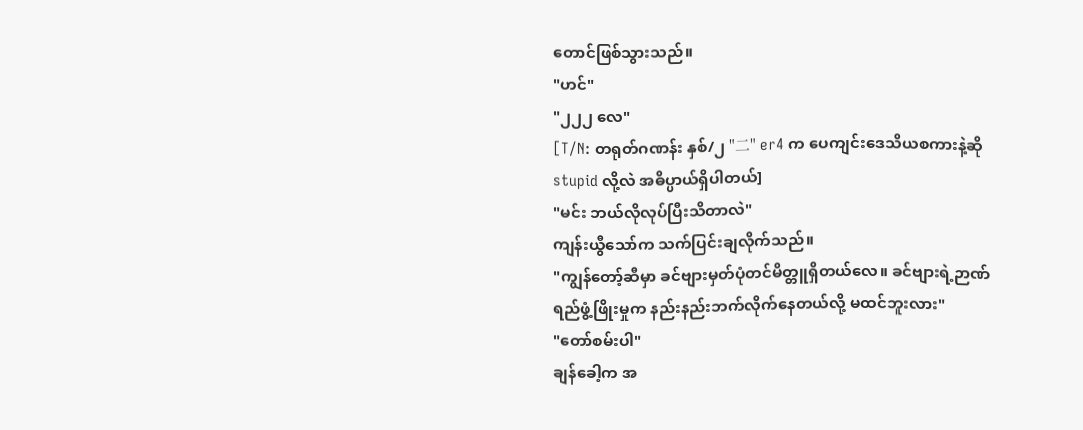တောင်ဖြစ်သွားသည်။
"ဟင်"
"၂၂၂ လေ"
[T/N: တရုတ်ဂဏန်း နှစ်/၂ "二" er4 က ပေကျင်းဒေသိယစကားနဲ့ဆို stupid လို့လဲ အဓိပ္ပာယ်ရှိပါတယ်]
"မင်း ဘယ်လိုလုပ်ပြီးသိတာလဲ"
ကျန်းယွီသော်က သက်ပြင်းချလိုက်သည်။
"ကျွန်တော့်ဆီမှာ ခင်ဗျားမှတ်ပုံတင်မိတ္တူရှိတယ်လေ။ ခင်ဗျားရဲ့ဉာဏ်ရည်ဖွံ့ဖြိုးမှုက နည်းနည်းဘက်လိုက်နေတယ်လို့ မထင်ဘူးလား"
"တော်စမ်းပါ"
ချန်ခေါ့က အ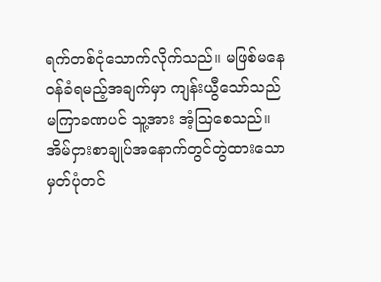ရက်တစ်ငုံသောက်လိုက်သည်။ မဖြစ်မနေဝန်ခံရမည့်အချက်မှာ ကျန်းယွီသော်သည် မကြာခဏပင် သူ့အား အံ့သြစေသည်။ အိမ်ငှားစာချုပ်အနောက်တွင်တွဲထားသော မှတ်ပုံတင်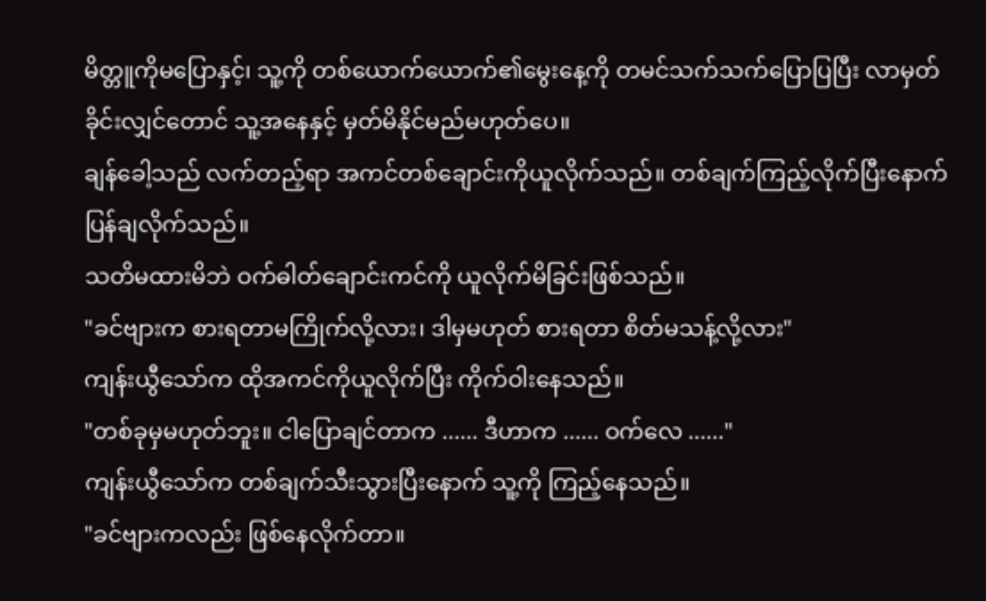မိတ္တူကိုမပြောနှင့်၊ သူ့ကို တစ်ယောက်ယောက်၏မွေးနေ့ကို တမင်သက်သက်ပြောပြပြီး လာမှတ်ခိုင်းလျှင်တောင် သူ့အနေနှင့် မှတ်မိနိုင်မည်မဟုတ်ပေ။
ချန်ခေါ့သည် လက်တည့်ရာ အကင်တစ်ချောင်းကိုယူလိုက်သည်။ တစ်ချက်ကြည့်လိုက်ပြီးနောက် ပြန်ချလိုက်သည်။
သတိမထားမိဘဲ ဝက်ဓါတ်ချောင်းကင်ကို ယူလိုက်မိခြင်းဖြစ်သည်။
"ခင်ဗျားက စားရတာမကြိုက်လို့လား၊ ဒါမှမဟုတ် စားရတာ စိတ်မသန့်လို့လား"
ကျန်းယွီသော်က ထိုအကင်ကိုယူလိုက်ပြီး ကိုက်ဝါးနေသည်။
"တစ်ခုမှမဟုတ်ဘူး။ ငါပြောချင်တာက ...... ဒီဟာက ...... ဝက်လေ ......"
ကျန်းယွီသော်က တစ်ချက်သီးသွားပြီးနောက် သူ့ကို ကြည့်နေသည်။
"ခင်ဗျားကလည်း ဖြစ်နေလိုက်တာ။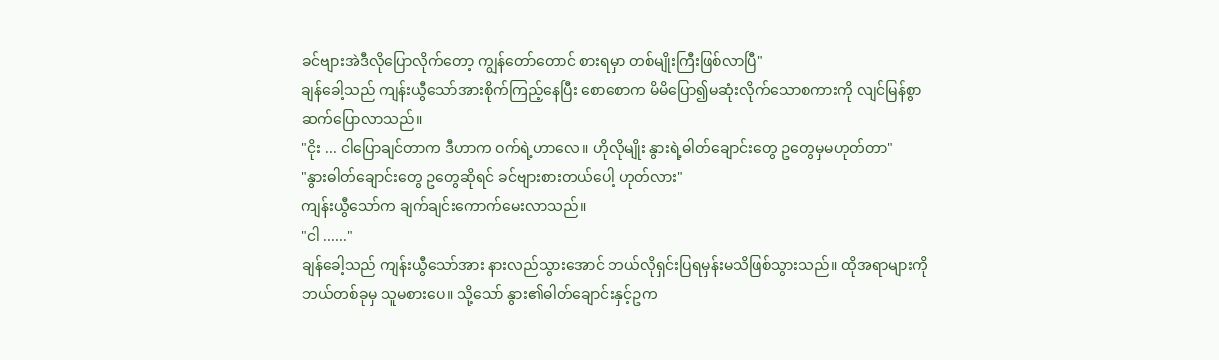ခင်ဗျားအဲဒီလိုပြောလိုက်တော့ ကျွန်တော်တောင် စားရမှာ တစ်မျိုးကြီးဖြစ်လာပြီ"
ချန်ခေါ့သည် ကျန်းယွီသော်အားစိုက်ကြည့်နေပြီး စောစောက မိမိပြော၍မဆုံးလိုက်သောစကားကို လျင်မြန်စွာ ဆက်ပြောလာသည်။
"ငိုး ... ငါပြောချင်တာက ဒီဟာက ဝက်ရဲ့ဟာလေ။ ဟိုလိုမျိုး နွားရဲ့ဓါတ်ချောင်းတွေ ဥတွေမှမဟုတ်တာ"
"နွားဓါတ်ချောင်းတွေ ဥတွေဆိုရင် ခင်ဗျားစားတယ်ပေါ့ ဟုတ်လား"
ကျန်းယွီသော်က ချက်ချင်းကောက်မေးလာသည်။
"ငါ ......"
ချန်ခေါ့သည် ကျန်းယွီသော်အား နားလည်သွားအောင် ဘယ်လိုရှင်းပြရမှန်းမသိဖြစ်သွားသည်။ ထိုအရာများကို ဘယ်တစ်ခုမှ သူမစားပေ။ သို့သော် နွား၏ဓါတ်ချောင်းနှင့်ဥက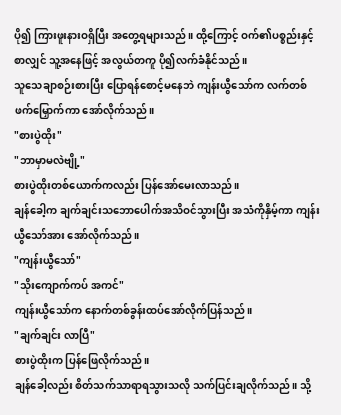ပို၍ ကြားဖူးနားဝရှိပြီး အတွေ့ရများသည်။ ထို့ကြောင့် ဝက်၏ပစ္စည်းနှင့်စာလျှင် သူ့အနေဖြင့် အလွယ်တကူ ပို၍လက်ခံနိုင်သည်။
သူသေချာစဉ်းစားပြီး ပြောရန်စောင့်မနေဘဲ ကျန်းယွီသော်က လက်တစ်ဖက်မြှောက်ကာ အော်လိုက်သည်။
"စားပွဲထိုး"
"ဘာမှာမလဲဗျို့"
စားပွဲထိုးတစ်ယောက်ကလည်း ပြန်အော်မေးလာသည်။
ချန်ခေါ့က ချက်ချင်းသဘောပေါက်အသိဝင်သွားပြီး အသံကိုနှိမ့်ကာ ကျန်းယွီသော်အား အော်လိုက်သည်။
"ကျန်းယွီသော်"
"သိုးကျောက်ကပ် အကင်"
ကျန်းယွီသော်က နောက်တစ်ခွန်းထပ်အော်လိုက်ပြန်သည်။
"ချက်ချင်း လာပြီ"
စားပွဲထိုးက ပြန်ဖြေလိုက်သည်။
ချန်ခေါ့လည်း စိတ်သက်သာရာရသွားသလို သက်ပြင်းချလိုက်သည်။ သို့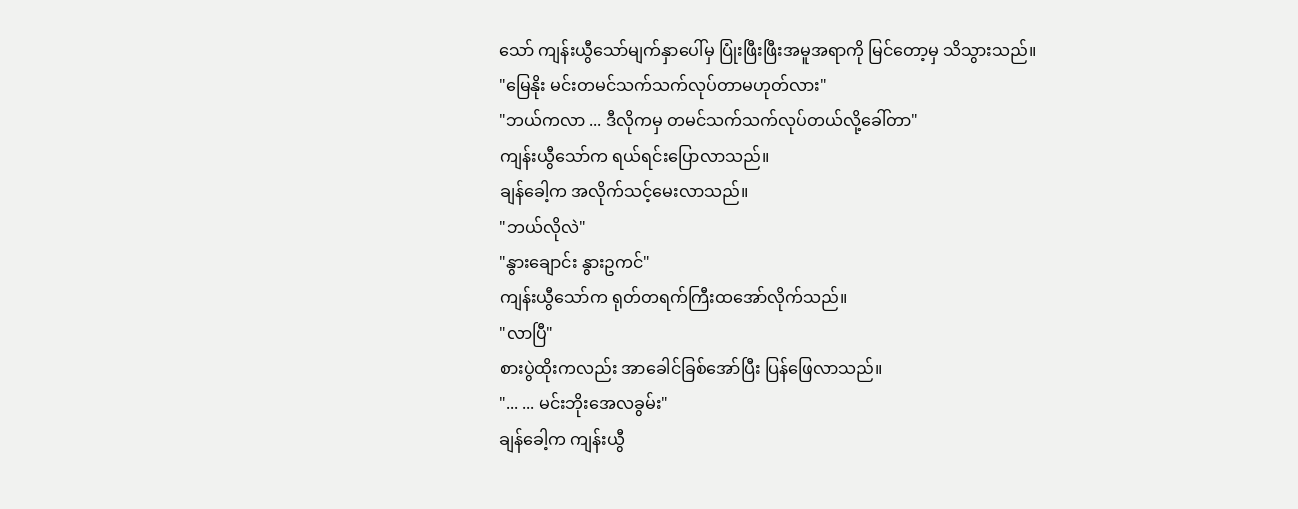သော် ကျန်းယွီသော်မျက်နှာပေါ်မှ ပြုံးဖြီးဖြီးအမူအရာကို မြင်တော့မှ သိသွားသည်။
"မြေနိုး မင်းတမင်သက်သက်လုပ်တာမဟုတ်လား"
"ဘယ်ကလာ ... ဒီလိုကမှ တမင်သက်သက်လုပ်တယ်လို့ခေါ်တာ"
ကျန်းယွီသော်က ရယ်ရင်းပြောလာသည်။
ချန်ခေါ့က အလိုက်သင့်မေးလာသည်။
"ဘယ်လိုလဲ"
"နွားချောင်း နွားဥကင်"
ကျန်းယွီသော်က ရုတ်တရက်ကြီးထအော်လိုက်သည်။
"လာပြီ"
စားပွဲထိုးကလည်း အာခေါင်ခြစ်အော်ပြီး ပြန်ဖြေလာသည်။
"... ... မင်းဘိုးအေလခွမ်း"
ချန်ခေါ့က ကျန်းယွီ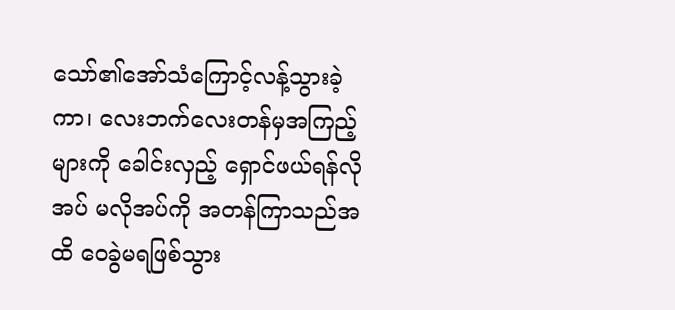သော်၏အော်သံကြောင့်လန့်သွားခဲ့ကာ၊ လေးဘက်လေးတန်မှအကြည့်များကို ခေါင်းလှည့် ရှောင်ဖယ်ရန်လိုအပ် မလိုအပ်ကို အတန်ကြာသည်အထိ ဝေခွဲမရဖြစ်သွား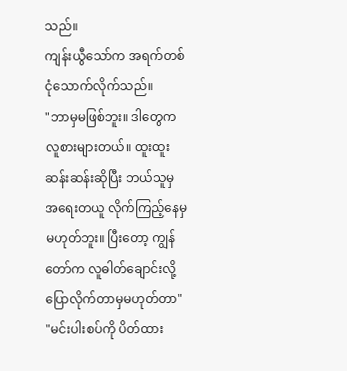သည်။
ကျန်းယွီသော်က အရက်တစ်ငုံသောက်လိုက်သည်။
"ဘာမှမဖြစ်ဘူး။ ဒါတွေက လူစားများတယ်။ ထူးထူးဆန်းဆန်းဆိုပြီး ဘယ်သူမှ အရေးတယူ လိုက်ကြည့်နေမှမဟုတ်ဘူး။ ပြီးတော့ ကျွန်တော်က လူဓါတ်ချောင်းလို့ပြောလိုက်တာမှမဟုတ်တာ"
"မင်းပါးစပ်ကို ပိတ်ထား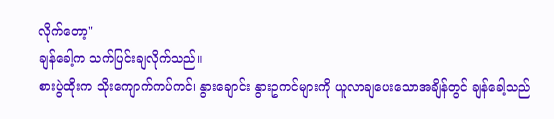လိုက်တော့"
ချန်ခေါ့က သက်ပြင်းချလိုက်သည်။
စားပွဲထိုးက သိုးကျောက်ကပ်ကင်၊ နွားချောင်း နွားဥကင်များကို ယူလာချပေးသောအချိန်တွင် ချန်ခေါ့သည်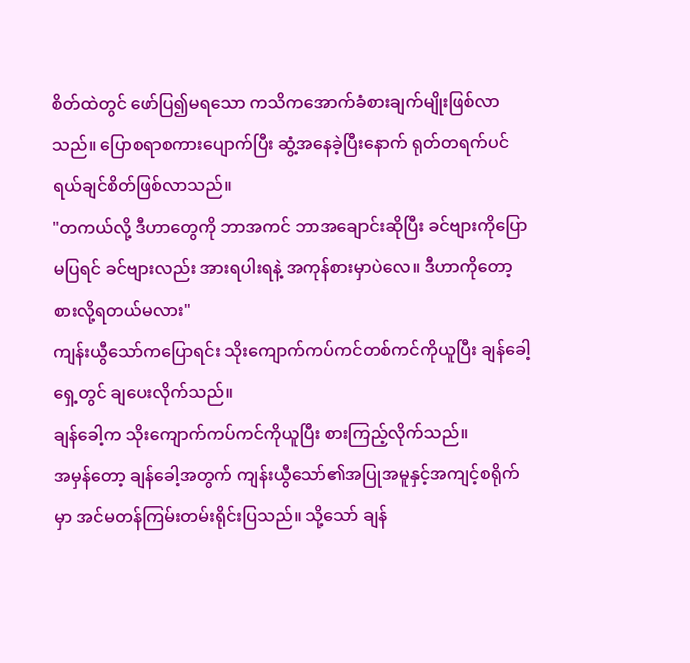စိတ်ထဲတွင် ဖော်ပြ၍မရသော ကသိကအောက်ခံစားချက်မျိုးဖြစ်လာသည်။ ပြောစရာစကားပျောက်ပြီး ဆွံ့အနေခဲ့ပြီးနောက် ရုတ်တရက်ပင် ရယ်ချင်စိတ်ဖြစ်လာသည်။
"တကယ်လို့ ဒီဟာတွေကို ဘာအကင် ဘာအချောင်းဆိုပြီး ခင်ဗျားကိုပြောမပြရင် ခင်ဗျားလည်း အားရပါးရနဲ့ အကုန်စားမှာပဲလေ။ ဒီဟာကိုတော့ စားလို့ရတယ်မလား"
ကျန်းယွီသော်ကပြောရင်း သိုးကျောက်ကပ်ကင်တစ်ကင်ကိုယူပြီး ချန်ခေါ့ရှေ့တွင် ချပေးလိုက်သည်။
ချန်ခေါ့က သိုးကျောက်ကပ်ကင်ကိုယူပြီး စားကြည့်လိုက်သည်။
အမှန်တော့ ချန်ခေါ့အတွက် ကျန်းယွီသော်၏အပြုအမူနှင့်အကျင့်စရိုက်မှာ အင်မတန်ကြမ်းတမ်းရိုင်းပြသည်။ သို့သော် ချန်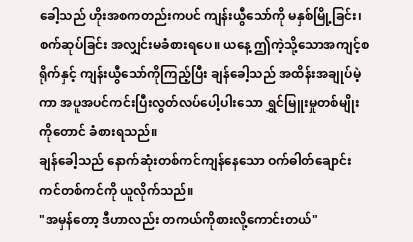ခေါ့သည် ဟိုးအစကတည်းကပင် ကျန်းယွီသော်ကို မနှစ်မြို့ခြင်း၊ စက်ဆုပ်ခြင်း အလျှင်းမခံစားရပေ။ ယနေ့ ဤကဲ့သို့သောအကျင့်စရိုက်နှင့် ကျန်းယွီသော်ကိုကြည့်ပြီး ချန်ခေါ့သည် အထိန်းအချုပ်မဲ့ကာ အပူအပင်ကင်းပြီးလွတ်လပ်ပေါ့ပါးသော ရွှင်မြူးမှုတစ်မျိုးကိုတောင် ခံစားရသည်။
ချန်ခေါ့သည် နောက်ဆုံးတစ်ကင်ကျန်နေသော ဝက်ဓါတ်ချောင်းကင်တစ်ကင်ကို ယူလိုက်သည်။
"အမှန်တော့ ဒီဟာလည်း တကယ်ကိုစားလို့ကောင်းတယ်"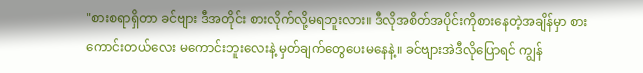"စားစရာရှိတာ ခင်ဗျား ဒီအတိုင်း စားလိုက်လို့မရဘူးလား။ ဒီလိုအစိတ်အပိုင်းကိုစားနေတဲ့အချိန်မှာ စားကောင်းတယ်လေး မကောင်းဘူးလေးနဲ့ မှတ်ချက်တွေပေးမနေနဲ့။ ခင်ဗျားအဲဒီလိုပြောရင် ကျွန်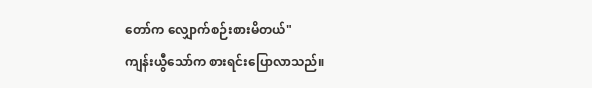တော်က လျှောက်စဉ်းစားမိတယ်"
ကျန်းယွီသော်က စားရင်းပြောလာသည်။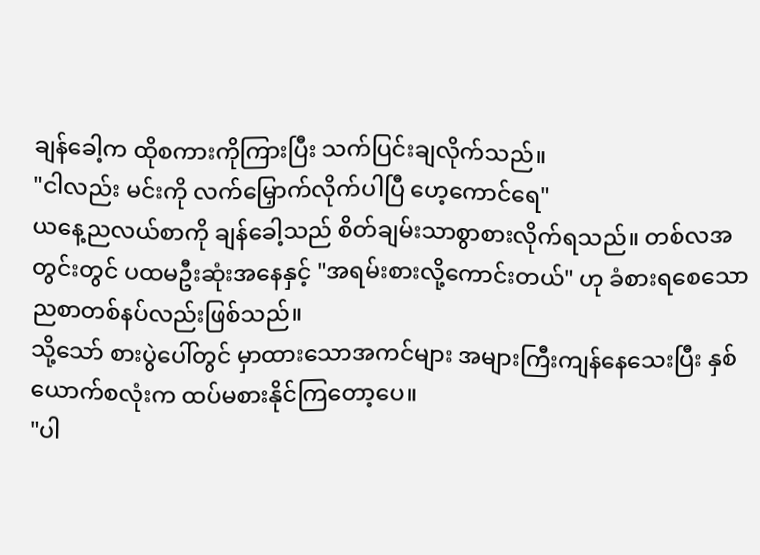ချန်ခေါ့က ထိုစကားကိုကြားပြီး သက်ပြင်းချလိုက်သည်။
"ငါလည်း မင်းကို လက်မြှောက်လိုက်ပါပြီ ဟေ့ကောင်ရေ"
ယနေ့ညလယ်စာကို ချန်ခေါ့သည် စိတ်ချမ်းသာစွာစားလိုက်ရသည်။ တစ်လအတွင်းတွင် ပထမဦးဆုံးအနေနှင့် "အရမ်းစားလို့ကောင်းတယ်" ဟု ခံစားရစေသော ညစာတစ်နပ်လည်းဖြစ်သည်။
သို့သော် စားပွဲပေါ်တွင် မှာထားသောအကင်များ အများကြီးကျန်နေသေးပြီး နှစ်ယောက်စလုံးက ထပ်မစားနိုင်ကြတော့ပေ။
"ပါ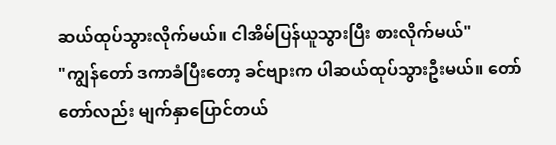ဆယ်ထုပ်သွားလိုက်မယ်။ ငါအိမ်ပြန်ယူသွားပြီး စားလိုက်မယ်"
"ကျွန်တော် ဒကာခံပြီးတော့ ခင်ဗျားက ပါဆယ်ထုပ်သွားဦးမယ်။ တော်တော်လည်း မျက်နှာပြောင်တယ်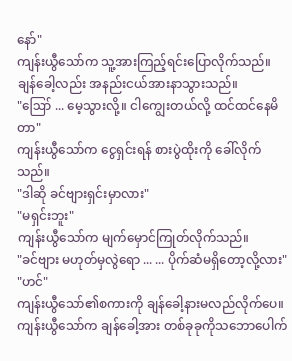နော်"
ကျန်းယွီသော်က သူ့အားကြည့်ရင်းပြောလိုက်သည်။
ချန်ခေါ့လည်း အနည်းငယ်အားနာသွားသည်။
"ဪ ... မေ့သွားလို့။ ငါကျွေးတယ်လို့ ထင်ထင်နေမိတာ"
ကျန်းယွီသော်က ငွေရှင်းရန် စားပွဲထိုးကို ခေါ်လိုက်သည်။
"ဒါဆို ခင်ဗျားရှင်းမှာလား"
"မရှင်းဘူး"
ကျန်းယွီသော်က မျက်မှောင်ကြုတ်လိုက်သည်။
"ခင်ဗျား မဟုတ်မှလွဲရော ... ... ပိုက်ဆံမရှိတော့လို့လား"
"ဟင်"
ကျန်းယွီသော်၏စကားကို ချန်ခေါ့နားမလည်လိုက်ပေ။
ကျန်းယွီသော်က ချန်ခေါ့အား တစ်ခုခုကိုသဘောပေါက်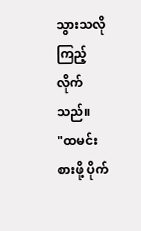သွားသလို ကြည့်လိုက်သည်။
"ထမင်းစားဖို့ ပိုက်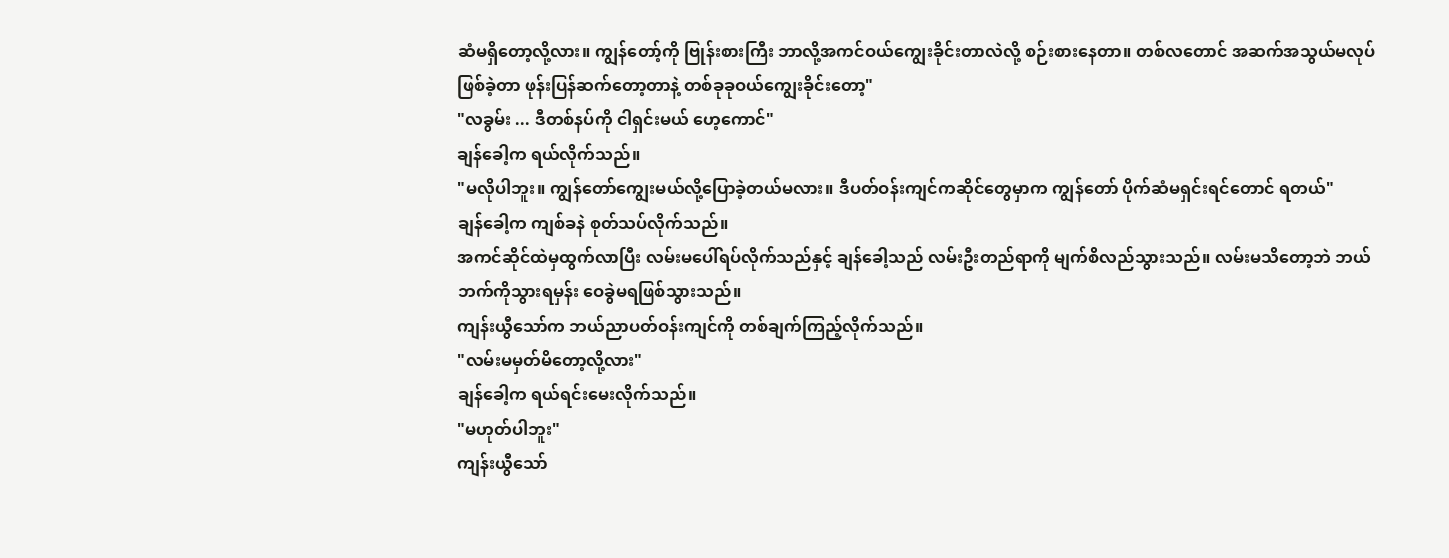ဆံမရှိတော့လို့လား။ ကျွန်တော့်ကို ဗြုန်းစားကြီး ဘာလို့အကင်ဝယ်ကျွေးခိုင်းတာလဲလို့ စဉ်းစားနေတာ။ တစ်လတောင် အဆက်အသွယ်မလုပ်ဖြစ်ခဲ့တာ ဖုန်းပြန်ဆက်တော့တာနဲ့ တစ်ခုခုဝယ်ကျွေးခိုင်းတော့"
"လခွမ်း ... ဒီတစ်နပ်ကို ငါရှင်းမယ် ဟေ့ကောင်"
ချန်ခေါ့က ရယ်လိုက်သည်။
"မလိုပါဘူး။ ကျွန်တော်ကျွေးမယ်လို့ပြောခဲ့တယ်မလား။ ဒီပတ်ဝန်းကျင်ကဆိုင်တွေမှာက ကျွန်တော် ပိုက်ဆံမရှင်းရင်တောင် ရတယ်"
ချန်ခေါ့က ကျစ်ခနဲ စုတ်သပ်လိုက်သည်။
အကင်ဆိုင်ထဲမှထွက်လာပြီး လမ်းမပေါ်ရပ်လိုက်သည်နှင့် ချန်ခေါ့သည် လမ်းဦးတည်ရာကို မျက်စိလည်သွားသည်။ လမ်းမသိတော့ဘဲ ဘယ်ဘက်ကိုသွားရမှန်း ဝေခွဲမရဖြစ်သွားသည်။
ကျန်းယွီသော်က ဘယ်ညာပတ်ဝန်းကျင်ကို တစ်ချက်ကြည့်လိုက်သည်။
"လမ်းမမှတ်မိတော့လို့လား"
ချန်ခေါ့က ရယ်ရင်းမေးလိုက်သည်။
"မဟုတ်ပါဘူး"
ကျန်းယွီသော်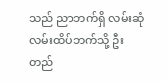သည် ညာဘက်ရှိ လမ်းဆုံလမ်းထိပ်ဘက်သို့ ဦးတည်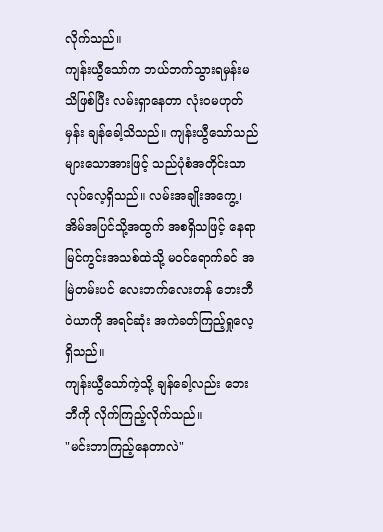လိုက်သည်။
ကျန်းယွီသော်က ဘယ်ဘက်သွားရမှန်းမသိဖြစ်ပြီး လမ်းရှာနေတာ လုံးဝမဟုတ်မှန်း ချန်ခေါ့သိသည်။ ကျန်းယွီသော်သည် များသောအားဖြင့် သည်ပုံစံအတိုင်းသာ လုပ်လေ့ရှိသည်။ လမ်းအချိုးအကွေ့၊ အိမ်အပြင်သို့အထွက် အစရှိသဖြင့် နေရာမြင်ကွင်းအသစ်ထဲသို့ မဝင်ရောက်ခင် အမြဲတမ်းပင် လေးဘက်လေးတန် ဘေးဘီဝဲယာကို အရင်ဆုံး အကဲခတ်ကြည့်ရှုလေ့ရှိသည်။
ကျန်းယွီသော်ကဲ့သို့ ချန်ခေါ့လည်း ဘေးဘီကို လိုက်ကြည့်လိုက်သည်။
"မင်းဘာကြည့်နေတာလဲ"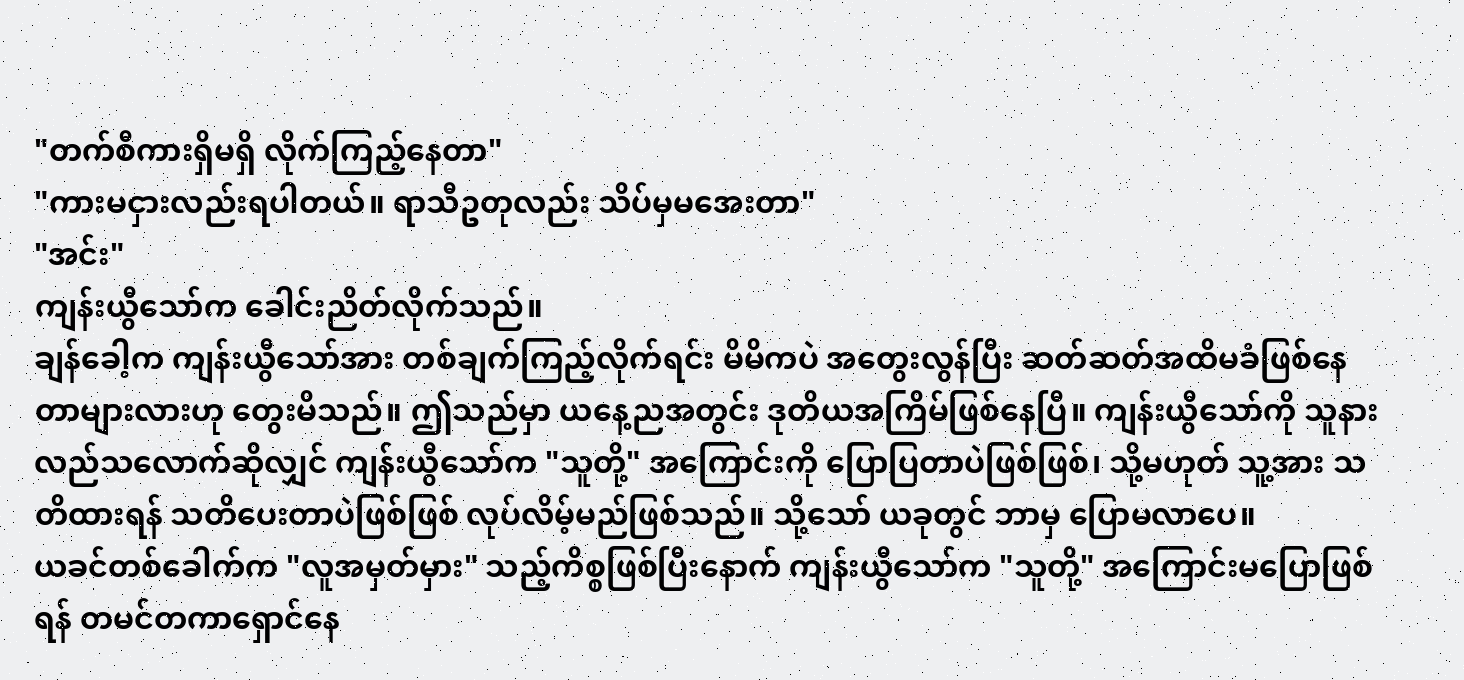"တက်စီကားရှိမရှိ လိုက်ကြည့်နေတာ"
"ကားမငှားလည်းရပါတယ်။ ရာသီဥတုလည်း သိပ်မှမအေးတာ"
"အင်း"
ကျန်းယွီသော်က ခေါင်းညိတ်လိုက်သည်။
ချန်ခေါ့က ကျန်းယွီသော်အား တစ်ချက်ကြည့်လိုက်ရင်း မိမိကပဲ အတွေးလွန်ပြီး ဆတ်ဆတ်အထိမခံဖြစ်နေတာများလားဟု တွေးမိသည်။ ဤသည်မှာ ယနေ့ညအတွင်း ဒုတိယအကြိမ်ဖြစ်နေပြီ။ ကျန်းယွီသော်ကို သူနားလည်သလောက်ဆိုလျှင် ကျန်းယွီသော်က "သူတို့" အကြောင်းကို ပြောပြတာပဲဖြစ်ဖြစ်၊ သို့မဟုတ် သူ့အား သတိထားရန် သတိပေးတာပဲဖြစ်ဖြစ် လုပ်လိမ့်မည်ဖြစ်သည်။ သို့သော် ယခုတွင် ဘာမှ ပြောမလာပေ။
ယခင်တစ်ခေါက်က "လူအမှတ်မှား" သည့်ကိစ္စဖြစ်ပြီးနောက် ကျန်းယွီသော်က "သူတို့" အကြောင်းမပြောဖြစ်ရန် တမင်တကာရှောင်နေ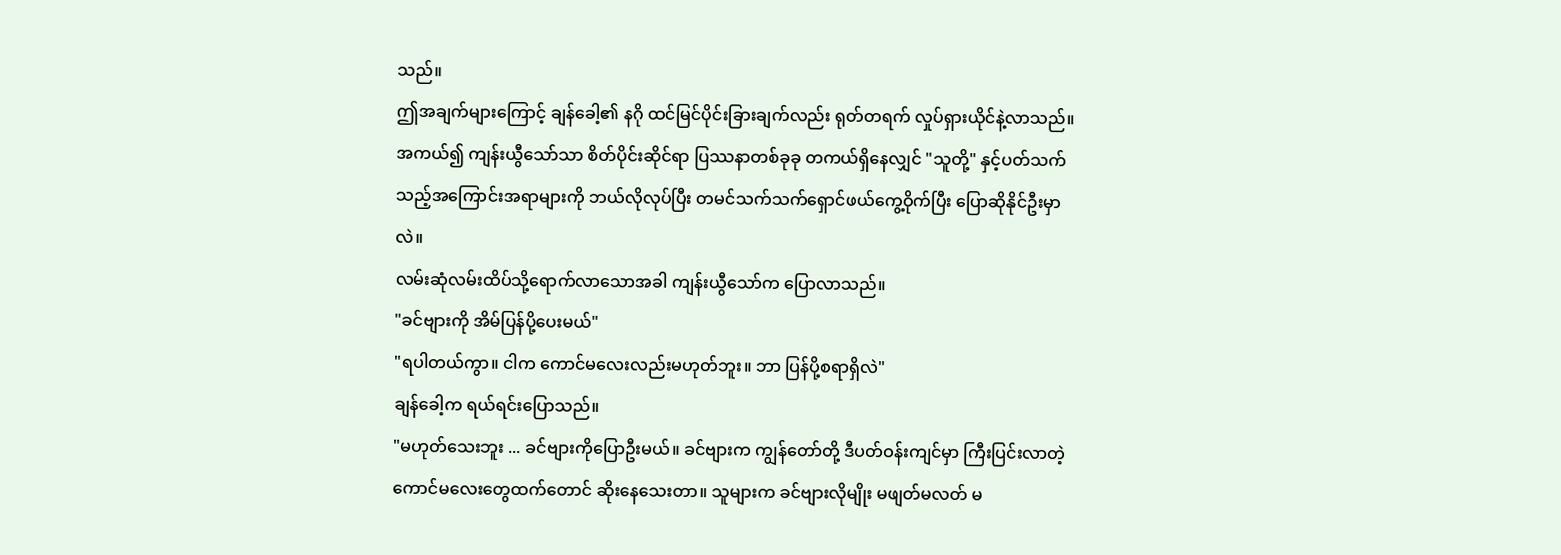သည်။
ဤအချက်များကြောင့် ချန်ခေါ့၏ နဂို ထင်မြင်ပိုင်းခြားချက်လည်း ရုတ်တရက် လှုပ်ရှားယိုင်နဲ့လာသည်။ အကယ်၍ ကျန်းယွီသော်သာ စိတ်ပိုင်းဆိုင်ရာ ပြဿနာတစ်ခုခု တကယ်ရှိနေလျှင် "သူတို့" နှင့်ပတ်သက်သည့်အကြောင်းအရာများကို ဘယ်လိုလုပ်ပြီး တမင်သက်သက်ရှောင်ဖယ်ကွေ့ဝိုက်ပြီး ပြောဆိုနိုင်ဦးမှာလဲ။
လမ်းဆုံလမ်းထိပ်သို့ရောက်လာသောအခါ ကျန်းယွီသော်က ပြောလာသည်။
"ခင်ဗျားကို အိမ်ပြန်ပို့ပေးမယ်"
"ရပါတယ်ကွာ။ ငါက ကောင်မလေးလည်းမဟုတ်ဘူး။ ဘာ ပြန်ပို့စရာရှိလဲ"
ချန်ခေါ့က ရယ်ရင်းပြောသည်။
"မဟုတ်သေးဘူး ... ခင်ဗျားကိုပြောဦးမယ်။ ခင်ဗျားက ကျွန်တော်တို့ ဒီပတ်ဝန်းကျင်မှာ ကြီးပြင်းလာတဲ့ ကောင်မလေးတွေထက်တောင် ဆိုးနေသေးတာ။ သူများက ခင်ဗျားလိုမျိုး မဖျတ်မလတ် မ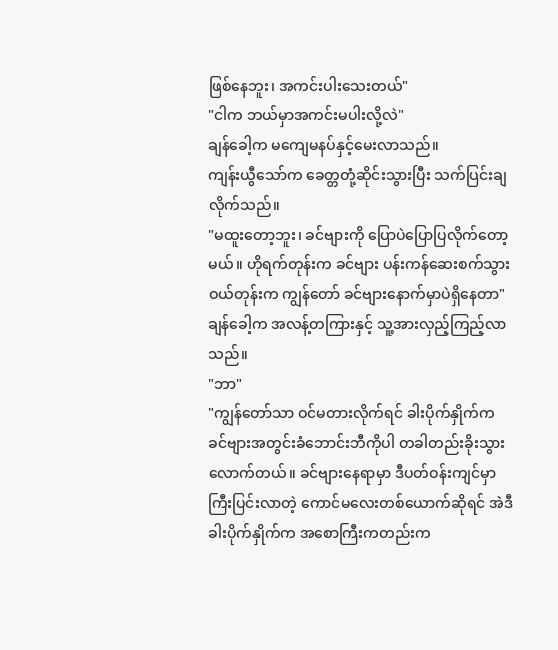ဖြစ်နေဘူး၊ အကင်းပါးသေးတယ်"
"ငါက ဘယ်မှာအကင်းမပါးလို့လဲ"
ချန်ခေါ့က မကျေမနပ်နှင့်မေးလာသည်။
ကျန်းယွီသော်က ခေတ္တတုံ့ဆိုင်းသွားပြီး သက်ပြင်းချလိုက်သည်။
"မထူးတော့ဘူး၊ ခင်ဗျားကို ပြောပဲပြောပြလိုက်တော့မယ်။ ဟိုရက်တုန်းက ခင်ဗျား ပန်းကန်ဆေးစက်သွားဝယ်တုန်းက ကျွန်တော် ခင်ဗျားနောက်မှာပဲရှိနေတာ"
ချန်ခေါ့က အလန့်တကြားနှင့် သူ့အားလှည့်ကြည့်လာသည်။
"ဘာ"
"ကျွန်တော်သာ ဝင်မတားလိုက်ရင် ခါးပိုက်နှိုက်က ခင်ဗျားအတွင်းခံဘောင်းဘီကိုပါ တခါတည်းခိုးသွားလောက်တယ်။ ခင်ဗျားနေရာမှာ ဒီပတ်ဝန်းကျင်မှာကြီးပြင်းလာတဲ့ ကောင်မလေးတစ်ယောက်ဆိုရင် အဲဒီခါးပိုက်နှိုက်က အစောကြီးကတည်းက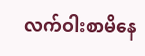လက်ဝါးစာမိနေ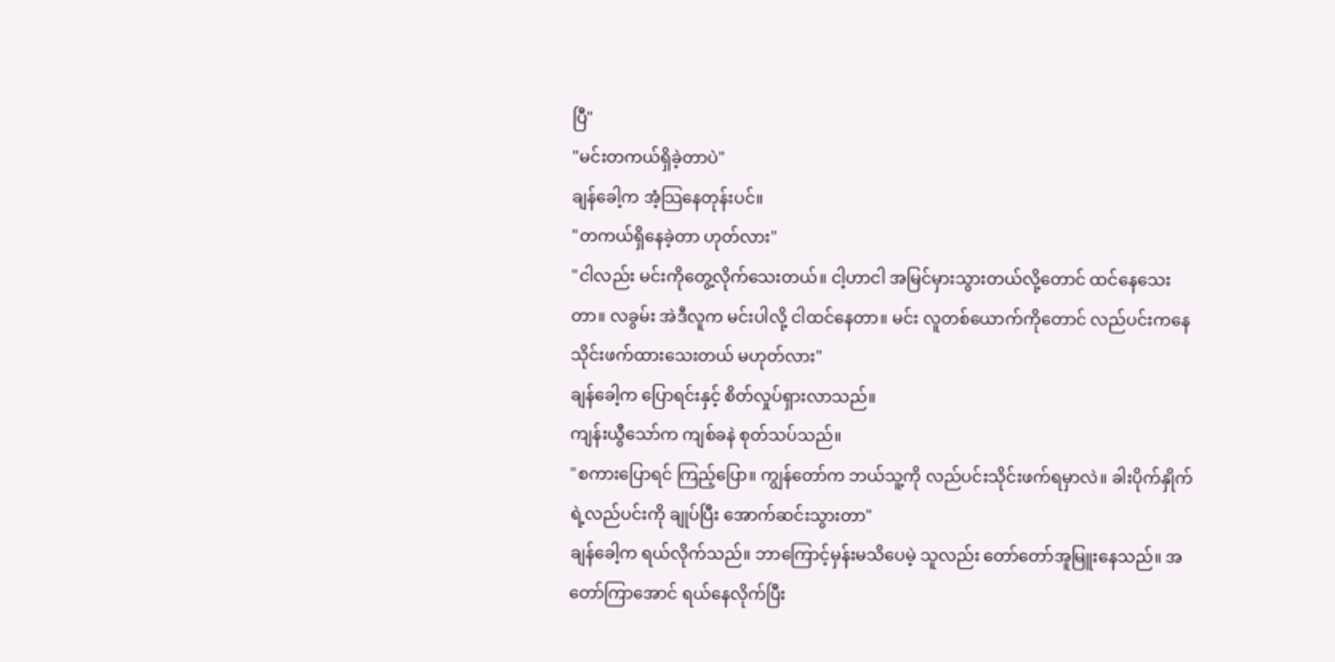ပြီ"
"မင်းတကယ်ရှိခဲ့တာပဲ"
ချန်ခေါ့က အံ့သြနေတုန်းပင်။
"တကယ်ရှိနေခဲ့တာ ဟုတ်လား"
"ငါလည်း မင်းကိုတွေ့လိုက်သေးတယ်။ ငါ့ဟာငါ အမြင်မှားသွားတယ်လို့တောင် ထင်နေသေးတာ။ လခွမ်း အဲဒီလူက မင်းပါလို့ ငါထင်နေတာ။ မင်း လူတစ်ယောက်ကိုတောင် လည်ပင်းကနေ သိုင်းဖက်ထားသေးတယ် မဟုတ်လား"
ချန်ခေါ့က ပြောရင်းနှင့် စိတ်လှုပ်ရှားလာသည်။
ကျန်းယွီသော်က ကျစ်ခနဲ စုတ်သပ်သည်။
"စကားပြောရင် ကြည့်ပြော။ ကျွန်တော်က ဘယ်သူ့ကို လည်ပင်းသိုင်းဖက်ရမှာလဲ။ ခါးပိုက်နှိုက်ရဲ့လည်ပင်းကို ချုပ်ပြီး အောက်ဆင်းသွားတာ"
ချန်ခေါ့က ရယ်လိုက်သည်။ ဘာကြောင့်မှန်းမသိပေမဲ့ သူလည်း တော်တော်အူမြူးနေသည်။ အတော်ကြာအောင် ရယ်နေလိုက်ပြီး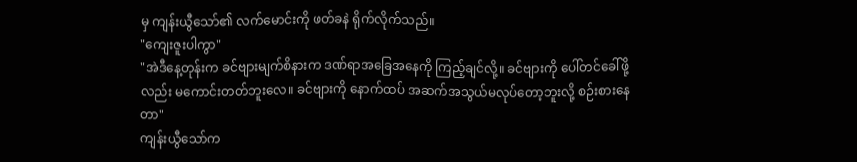မှ ကျန်းယွီသော်၏ လက်မောင်းကို ဖတ်ခနဲ ရိုက်လိုက်သည်။
"ကျေးဇူးပါကွာ"
"အဲဒီနေ့တုန်းက ခင်ဗျားမျက်စိနားက ဒဏ်ရာအခြေအနေကို ကြည့်ချင်လို့။ ခင်ဗျားကို ပေါ်တင်ခေါ်ဖို့လည်း မကောင်းတတ်ဘူးလေ။ ခင်ဗျားကို နောက်ထပ် အဆက်အသွယ်မလုပ်တော့ဘူးလို့ စဉ်းစားနေတာ"
ကျန်းယွီသော်က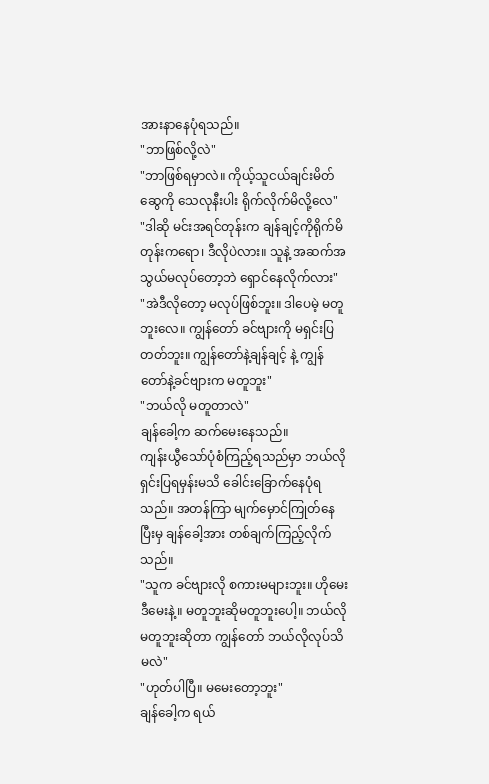အားနာနေပုံရသည်။
"ဘာဖြစ်လို့လဲ"
"ဘာဖြစ်ရမှာလဲ။ ကိုယ့်သူငယ်ချင်းမိတ်ဆွေကို သေလုနီးပါး ရိုက်လိုက်မိလို့လေ"
"ဒါဆို မင်းအရင်တုန်းက ချန်ချင့်ကိုရိုက်မိတုန်းကရော၊ ဒီလိုပဲလား။ သူနဲ့ အဆက်အသွယ်မလုပ်တော့ဘဲ ရှောင်နေလိုက်လား"
"အဲဒီလိုတော့ မလုပ်ဖြစ်ဘူး။ ဒါပေမဲ့ မတူဘူးလေ။ ကျွန်တော် ခင်ဗျားကို မရှင်းပြတတ်ဘူး။ ကျွန်တော်နဲ့ချန်ချင့် နဲ့ ကျွန်တော်နဲ့ခင်ဗျားက မတူဘူး"
"ဘယ်လို မတူတာလဲ"
ချန်ခေါ့က ဆက်မေးနေသည်။
ကျန်းယွီသော်ပုံစံကြည့်ရသည်မှာ ဘယ်လိုရှင်းပြရမှန်းမသိ ခေါင်းခြောက်နေပုံရသည်။ အတန်ကြာ မျက်မှောင်ကြုတ်နေပြီးမှ ချန်ခေါ့အား တစ်ချက်ကြည့်လိုက်သည်။
"သူက ခင်ဗျားလို စကားမများဘူး။ ဟိုမေးဒီမေးနဲ့။ မတူဘူးဆိုမတူဘူးပေါ့။ ဘယ်လိုမတူဘူးဆိုတာ ကျွန်တော် ဘယ်လိုလုပ်သိမလဲ"
"ဟုတ်ပါပြီ။ မမေးတော့ဘူး"
ချန်ခေါ့က ရယ်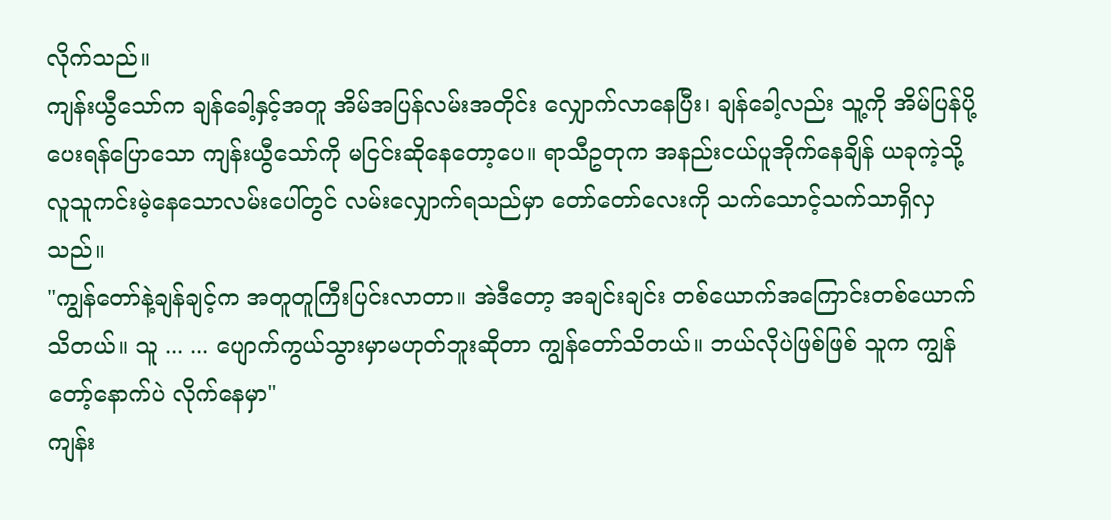လိုက်သည်။
ကျန်းယွီသော်က ချန်ခေါ့နှင့်အတူ အိမ်အပြန်လမ်းအတိုင်း လျှောက်လာနေပြီး၊ ချန်ခေါ့လည်း သူ့ကို အိမ်ပြန်ပို့ပေးရန်ပြောသော ကျန်းယွီသော်ကို မငြင်းဆိုနေတော့ပေ။ ရာသီဥတုက အနည်းငယ်ပူအိုက်နေချိန် ယခုကဲ့သို့ လူသူကင်းမဲ့နေသောလမ်းပေါ်တွင် လမ်းလျှောက်ရသည်မှာ တော်တော်လေးကို သက်သောင့်သက်သာရှိလှသည်။
"ကျွန်တော်နဲ့ချန်ချင့်က အတူတူကြီးပြင်းလာတာ။ အဲဒီတော့ အချင်းချင်း တစ်ယောက်အကြောင်းတစ်ယောက် သိတယ်။ သူ ... ... ပျောက်ကွယ်သွားမှာမဟုတ်ဘူးဆိုတာ ကျွန်တော်သိတယ်။ ဘယ်လိုပဲဖြစ်ဖြစ် သူက ကျွန်တော့်နောက်ပဲ လိုက်နေမှာ"
ကျန်း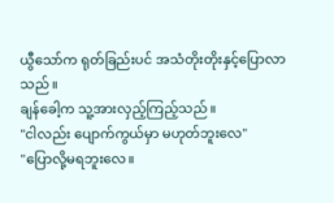ယွီသော်က ရုတ်ခြည်းပင် အသံတိုးတိုးနှင့်ပြောလာသည်။
ချန်ခေါ့က သူ့အားလှည့်ကြည့်သည်။
"ငါလည်း ပျောက်ကွယ်မှာ မဟုတ်ဘူးလေ"
"ပြောလို့မရဘူးလေ။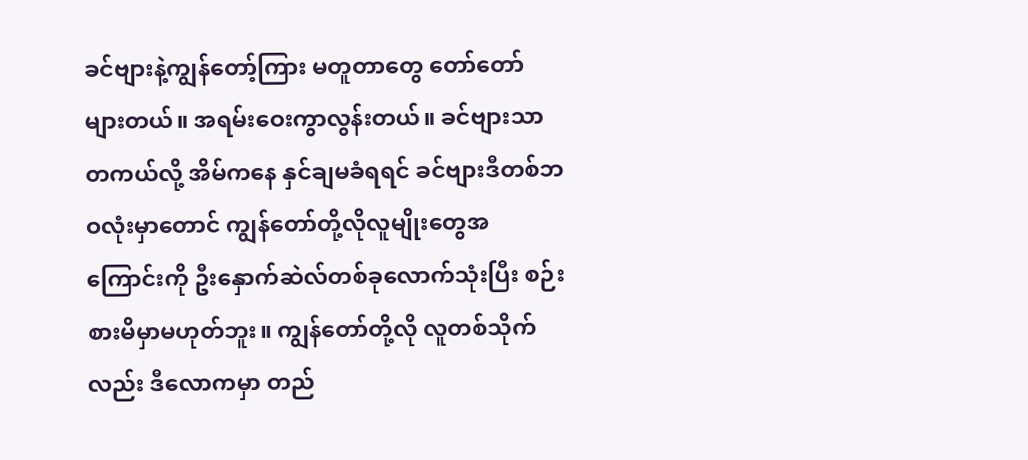ခင်ဗျားနဲ့ကျွန်တော့်ကြား မတူတာတွေ တော်တော်များတယ်။ အရမ်းဝေးကွာလွန်းတယ်။ ခင်ဗျားသာ တကယ်လို့ အိမ်ကနေ နှင်ချမခံရရင် ခင်ဗျားဒီတစ်ဘဝလုံးမှာတောင် ကျွန်တော်တို့လိုလူမျိုးတွေအကြောင်းကို ဦးနှောက်ဆဲလ်တစ်ခုလောက်သုံးပြီး စဉ်းစားမိမှာမဟုတ်ဘူး။ ကျွန်တော်တို့လို လူတစ်သိုက်လည်း ဒီလောကမှာ တည်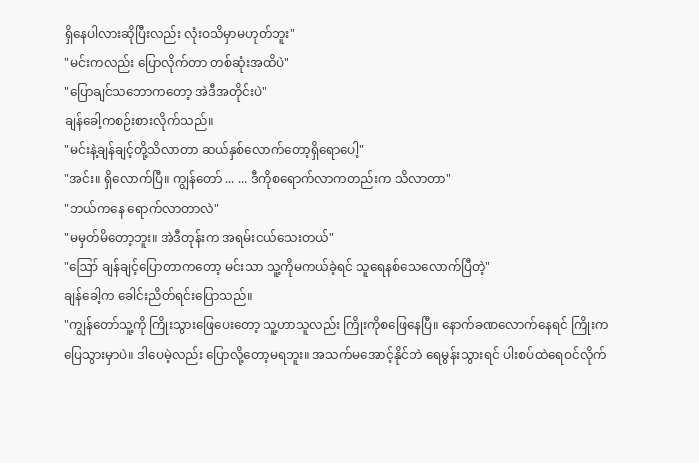ရှိနေပါလားဆိုပြီးလည်း လုံးဝသိမှာမဟုတ်ဘူး"
"မင်းကလည်း ပြောလိုက်တာ တစ်ဆုံးအထိပဲ"
"ပြောချင်သဘောကတော့ အဲဒီအတိုင်းပဲ"
ချန်ခေါ့ကစဉ်းစားလိုက်သည်။
"မင်းနဲ့ချန်ချင့်တို့သိလာတာ ဆယ်နှစ်လောက်တော့ရှိရောပေါ့"
"အင်း။ ရှိလောက်ပြီ။ ကျွန်တော် ... ... ဒီကိုစရောက်လာကတည်းက သိလာတာ"
"ဘယ်ကနေ ရောက်လာတာလဲ"
"မမှတ်မိတော့ဘူး။ အဲဒီတုန်းက အရမ်းငယ်သေးတယ်"
"ဪ ချန်ချင့်ပြောတာကတော့ မင်းသာ သူ့ကိုမကယ်ခဲ့ရင် သူရေနစ်သေလောက်ပြီတဲ့"
ချန်ခေါ့က ခေါင်းညိတ်ရင်းပြောသည်။
"ကျွန်တော်သူ့ကို ကြိုးသွားဖြေပေးတော့ သူ့ဟာသူလည်း ကြိုးကိုစဖြေနေပြီ။ နောက်ခဏလောက်နေရင် ကြိုးက ပြေသွားမှာပဲ။ ဒါပေမဲ့လည်း ပြောလို့တော့မရဘူး။ အသက်မအောင့်နိုင်ဘဲ ရေမွန်းသွားရင် ပါးစပ်ထဲရေဝင်လိုက်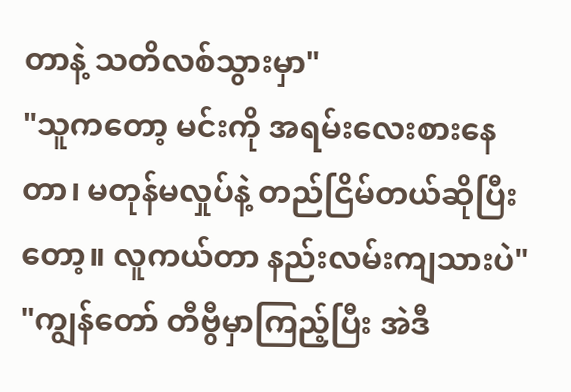တာနဲ့ သတိလစ်သွားမှာ"
"သူကတော့ မင်းကို အရမ်းလေးစားနေတာ၊ မတုန်မလှုပ်နဲ့ တည်ငြိမ်တယ်ဆိုပြီးတော့။ လူကယ်တာ နည်းလမ်းကျသားပဲ"
"ကျွန်တော် တီဗွီမှာကြည့်ပြီး အဲဒီ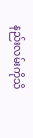နည်းလမ်းကိုသိ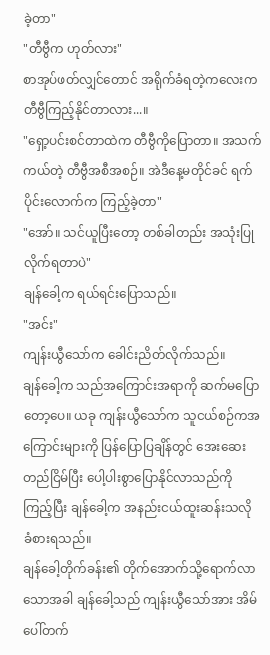ခဲ့တာ"
"တီဗွီက ဟုတ်လား"
စာအုပ်ဖတ်လျှင်တောင် အရိုက်ခံရတဲ့ကလေးက တီဗွီကြည့်နိုင်တာလား...။
"ရှော့ပင်းစင်တာထဲက တီဗွီကိုပြောတာ။ အသက်ကယ်တဲ့ တီဗွီအစီအစဉ်။ အဲဒီနေ့မတိုင်ခင် ရက်ပိုင်းလောက်က ကြည့်ခဲ့တာ"
"အော်။ သင်ယူပြီးတော့ တစ်ခါတည်း အသုံးပြုလိုက်ရတာပဲ"
ချန်ခေါ့က ရယ်ရင်းပြောသည်။
"အင်း"
ကျန်းယွီသော်က ခေါင်းညိတ်လိုက်သည်။
ချန်ခေါ့က သည်အကြောင်းအရာကို ဆက်မပြောတော့ပေ။ ယခု ကျန်းယွီသော်က သူငယ်စဉ်ကအကြောင်းများကို ပြန်ပြောပြချိန်တွင် အေးဆေးတည်ငြိမ်ပြီး ပေါ့ပါးစွာပြောနိုင်လာသည်ကိုကြည့်ပြီး ချန်ခေါ့က အနည်းငယ်ထူးဆန်းသလို ခံစားရသည်။
ချန်ခေါ့တိုက်ခန်း၏ တိုက်အောက်သို့ရောက်လာသောအခါ ချန်ခေါ့သည် ကျန်းယွီသော်အား အိမ်ပေါ်တက်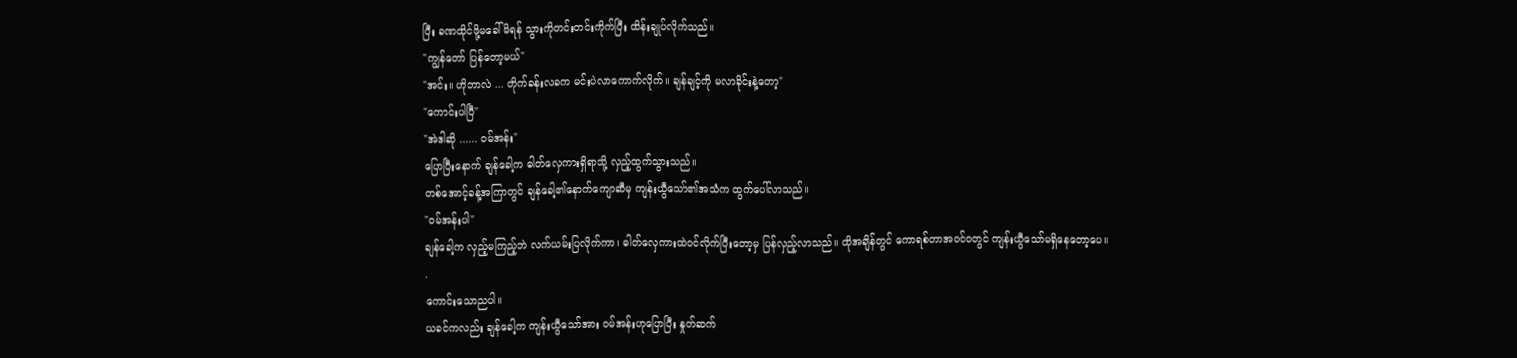ပြီး ခဏထိုင်ဖို့မခေါ်မိရန် သွားကိုတင်းတင်းကိုက်ပြီး ထိန်းချုပ်လိုက်သည်။
"ကျွန်တော် ပြန်တော့မယ်"
"အင်း။ ဟိုဘာလဲ ... တိုက်ခန်းလခက မင်းပဲလာကောက်လိုက်။ ချန်ချင့်ကို မလာခိုင်းနဲ့တော့"
"ကောင်းပါပြီ"
"အဲဒါဆို ...... ဝမ်အန်း"
ပြောပြီးနောက် ချန်ခေါ့က ဓါတ်လှေကားရှိရာသို့ လှည့်ထွက်သွားသည်။
တစ်အောင့်ခန့်အကြာတွင် ချန်ခေါ့၏နောက်ကျောဆီမှ ကျန်းယွီသော်၏အသံက ထွက်ပေါ်လာသည်။
"ဝမ်အန်းပါ"
ချန်ခေါ့က လှည့်မကြည့်ဘဲ လက်ယမ်းပြလိုက်ကာ၊ ဓါတ်လှေကားထဲဝင်လိုက်ပြီးတော့မှ ပြန်လှည့်လာသည်။ ထိုအချိန်တွင် ကောရစ်တာအဝင်ဝတွင် ကျန်းယွီသော်မရှိနေတော့ပေ။
.
ကောင်းသောညပါ။
ယခင်ကလည်း ချန်ခေါ့က ကျန်းယွီသော်အား ဝမ်အန်းဟုပြောပြီး နှုတ်ဆက်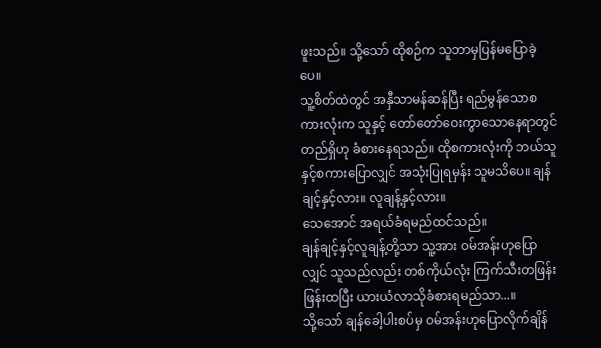ဖူးသည်။ သို့သော် ထိုစဉ်က သူဘာမှပြန်မပြောခဲ့ပေ။
သူ့စိတ်ထဲတွင် အနှီသာမန်ဆန်ပြီး ရည်မွန်သောစကားလုံးက သူနှင့် တော်တော်ဝေးကွာသောနေရာတွင် တည်ရှိဟု ခံစားနေရသည်။ ထိုစကားလုံးကို ဘယ်သူနှင့်စကားပြောလျှင် အသုံးပြုရမှန်း သူမသိပေ။ ချန်ချင့်နှင့်လား။ လူချန့်နှင့်လား။
သေအောင် အရယ်ခံရမည်ထင်သည်။
ချန်ချင့်နှင့်လူချန့်တို့သာ သူ့အား ဝမ်အန်းဟုပြောလျှင် သူသည်လည်း တစ်ကိုယ်လုံး ကြက်သီးတဖြန်းဖြန်းထပြီး ယားယံလာသိုခံစားရမည်သာ...။
သို့သော် ချန်ခေါ့ပါးစပ်မှ ဝမ်အန်းဟုပြောလိုက်ချိန်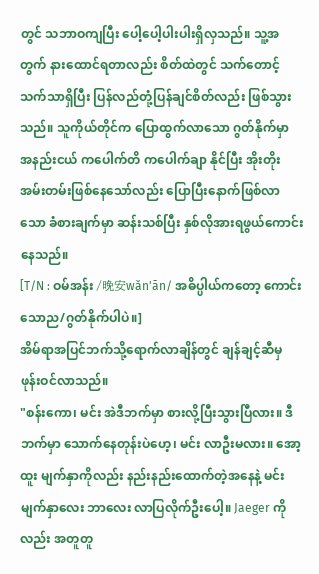တွင် သဘာဝကျပြီး ပေါ့ပေါ့ပါးပါးရှိလှသည်။ သူ့အတွက် နားထောင်ရတာလည်း စိတ်ထဲတွင် သက်တောင့်သက်သာရှိပြီး ပြန်လည်တုံ့ပြန်ချင်စိတ်လည်း ဖြစ်သွားသည်။ သူကိုယ်တိုင်က ပြောထွက်လာသော ဂွတ်နိုက်မှာ အနည်းငယ် ကပေါက်တိ ကပေါက်ချာ နိုင်ပြီး အိုးတိုးအမ်းတမ်းဖြစ်နေသော်လည်း ပြောပြီးနောက်ဖြစ်လာသော ခံစားချက်မှာ ဆန်းသစ်ပြီး နှစ်လိုအားရဖွယ်ကောင်းနေသည်။
[T/N : ဝမ်အန်း /晚安wǎn'ān/ အဓိပ္ပါယ်ကတော့ ကောင်းသောည/ဂွတ်နိုက်ပါပဲ။]
အိမ်ရာအပြင်ဘက်သို့ရောက်လာချိန်တွင် ချန်ချင့်ဆီမှ ဖုန်းဝင်လာသည်။
"စန်းကော၊ မင်း အဲဒီဘက်မှာ စားလို့ပြီးသွားပြီလား။ ဒီဘက်မှာ သောက်နေတုန်းပဲဟေ့၊ မင်း လာဦးမလား။ အော့ထူး မျက်နှာကိုလည်း နည်းနည်းထောက်တဲ့အနေနဲ့ မင်းမျက်နှာလေး ဘာလေး လာပြလိုက်ဦးပေါ့။ Jaeger ကိုလည်း အတူတူ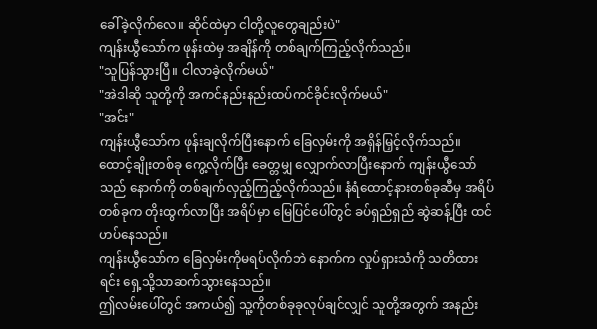ခေါ်ခဲ့လိုက်လေ။ ဆိုင်ထဲမှာ ငါတို့လူတွေချည်းပဲ"
ကျန်းယွီသော်က ဖုန်းထဲမှ အချိန်ကို တစ်ချက်ကြည့်လိုက်သည်။
"သူပြန်သွားပြီ။ ငါလာခဲ့လိုက်မယ်"
"အဲဒါဆို သူတို့ကို အကင်နည်းနည်းထပ်ကင်ခိုင်းလိုက်မယ်"
"အင်း"
ကျန်းယွီသော်က ဖုန်းချလိုက်ပြီးနောက် ခြေလှမ်းကို အရှိန်မြှင့်လိုက်သည်။
ထောင့်ချိုးတစ်ခု ကွေ့လိုက်ပြီး ခေတ္တမျှ လျှောက်လာပြီးနောက် ကျန်းယွီသော်သည် နောက်ကို တစ်ချက်လှည့်ကြည့်လိုက်သည်။ နံရံထောင့်နားတစ်ခုဆီမှ အရိပ်တစ်ခုက တိုးထွက်လာပြီး အရိပ်မှာ မြေပြင်ပေါ်တွင် ခပ်ရှည်ရှည် ဆွဲဆန့်ပြီး ထင်ဟပ်နေသည်။
ကျန်းယွီသော်က ခြေလှမ်းကိုမရပ်လိုက်ဘဲ နောက်က လှုပ်ရှားသံကို သတိထားရင်း ရှေ့သို့သာဆက်သွားနေသည်။
ဤလမ်းပေါ်တွင် အကယ်၍ သူ့ကိုတစ်ခုခုလုပ်ချင်လျှင် သူတို့အတွက် အနည်း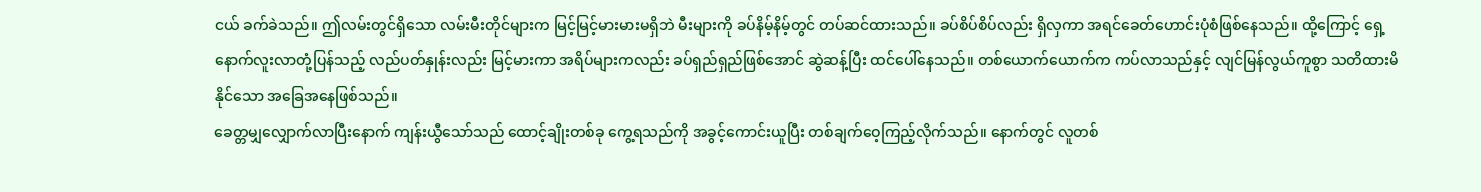ငယ် ခက်ခဲသည်။ ဤလမ်းတွင်ရှိသော လမ်းမီးတိုင်များက မြင့်မြင့်မားမားမရှိဘဲ မီးများကို ခပ်နိမ့်နိမ့်တွင် တပ်ဆင်ထားသည်။ ခပ်စိပ်စိပ်လည်း ရှိလှကာ အရင်ခေတ်ဟောင်းပုံစံဖြစ်နေသည်။ ထို့ကြောင့် ရှေ့နောက်လူးလာတုံ့ပြန်သည့် လည်ပတ်နှုန်းလည်း မြင့်မားကာ အရိပ်များကလည်း ခပ်ရှည်ရှည်ဖြစ်အောင် ဆွဲဆန့်ပြီး ထင်ပေါ်နေသည်။ တစ်ယောက်ယောက်က ကပ်လာသည်နှင့် လျင်မြန်လွယ်ကူစွာ သတိထားမိနိုင်သော အခြေအနေဖြစ်သည်။
ခေတ္တမျှလျှောက်လာပြီးနောက် ကျန်းယွီသော်သည် ထောင့်ချိုးတစ်ခု ကွေ့ရသည်ကို အခွင့်ကောင်းယူပြီး တစ်ချက်ဝေ့ကြည့်လိုက်သည်။ နောက်တွင် လူတစ်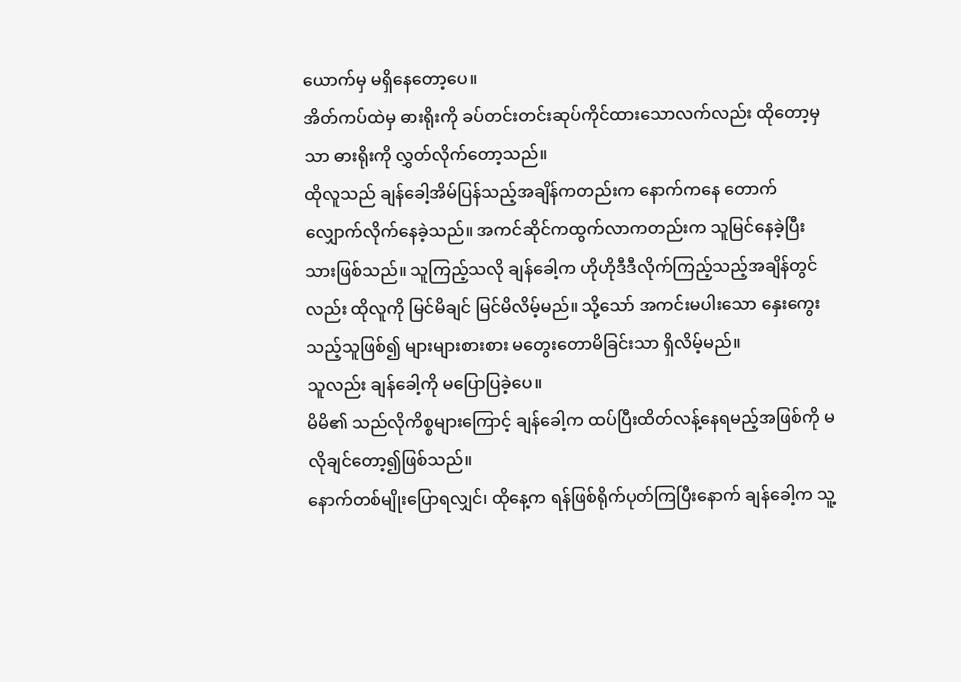ယောက်မှ မရှိနေတော့ပေ။
အိတ်ကပ်ထဲမှ ဓားရိုးကို ခပ်တင်းတင်းဆုပ်ကိုင်ထားသောလက်လည်း ထိုတော့မှသာ ဓားရိုးကို လွှတ်လိုက်တော့သည်။
ထိုလူသည် ချန်ခေါ့အိမ်ပြန်သည့်အချိန်ကတည်းက နောက်ကနေ တောက်လျှောက်လိုက်နေခဲ့သည်။ အကင်ဆိုင်ကထွက်လာကတည်းက သူမြင်နေခဲ့ပြီးသားဖြစ်သည်။ သူကြည့်သလို ချန်ခေါ့က ဟိုဟိုဒီဒီလိုက်ကြည့်သည့်အချိန်တွင်လည်း ထိုလူကို မြင်မိချင် မြင်မိလိမ့်မည်။ သို့သော် အကင်းမပါးသော နှေးကွေးသည့်သူဖြစ်၍ များများစားစား မတွေးတောမိခြင်းသာ ရှိလိမ့်မည်။
သူလည်း ချန်ခေါ့ကို မပြောပြခဲ့ပေ။
မိမိ၏ သည်လိုကိစ္စများကြောင့် ချန်ခေါ့က ထပ်ပြီးထိတ်လန့်နေရမည့်အဖြစ်ကို မလိုချင်တော့၍ဖြစ်သည်။
နောက်တစ်မျိုးပြောရလျှင်၊ ထိုနေ့က ရန်ဖြစ်ရိုက်ပုတ်ကြပြီးနောက် ချန်ခေါ့က သူ့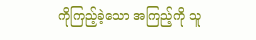ကိုကြည့်ခဲ့သော အကြည့်ကို သူ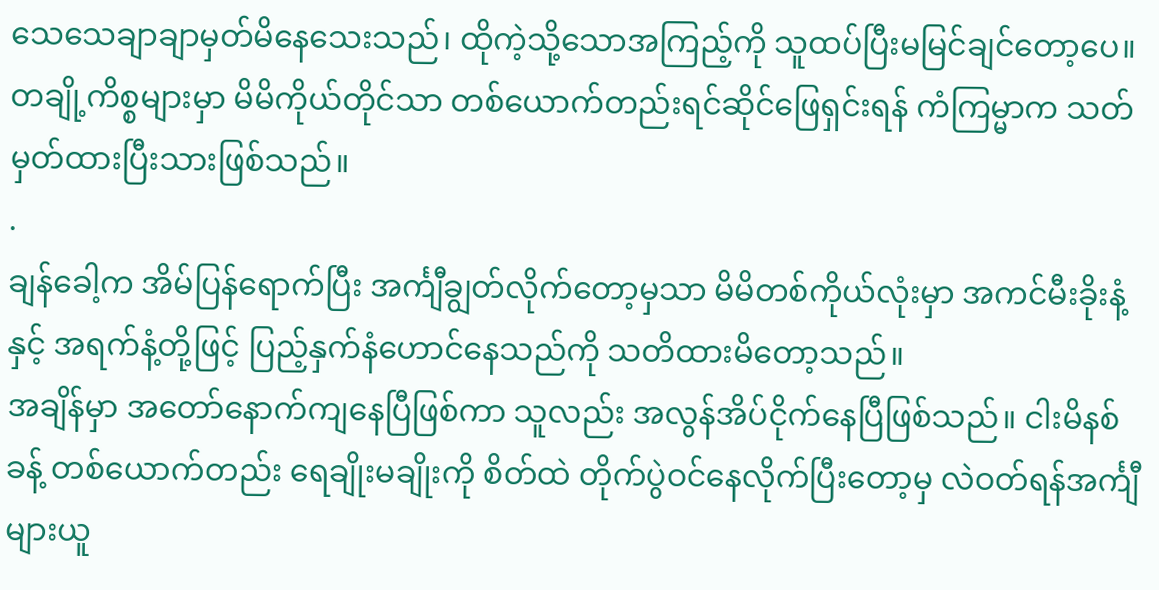သေသေချာချာမှတ်မိနေသေးသည်၊ ထိုကဲ့သို့သောအကြည့်ကို သူထပ်ပြီးမမြင်ချင်တော့ပေ။
တချို့ကိစ္စများမှာ မိမိကိုယ်တိုင်သာ တစ်ယောက်တည်းရင်ဆိုင်ဖြေရှင်းရန် ကံကြမ္မာက သတ်မှတ်ထားပြီးသားဖြစ်သည်။
.
ချန်ခေါ့က အိမ်ပြန်ရောက်ပြီး အင်္ကျီချွတ်လိုက်တော့မှသာ မိမိတစ်ကိုယ်လုံးမှာ အကင်မီးခိုးနံ့နှင့် အရက်နံ့တို့ဖြင့် ပြည့်နှက်နံဟောင်နေသည်ကို သတိထားမိတော့သည်။
အချိန်မှာ အတော်နောက်ကျနေပြီဖြစ်ကာ သူလည်း အလွန်အိပ်ငိုက်နေပြီဖြစ်သည်။ ငါးမိနစ်ခန့် တစ်ယောက်တည်း ရေချိုးမချိုးကို စိတ်ထဲ တိုက်ပွဲဝင်နေလိုက်ပြီးတော့မှ လဲဝတ်ရန်အင်္ကျီများယူ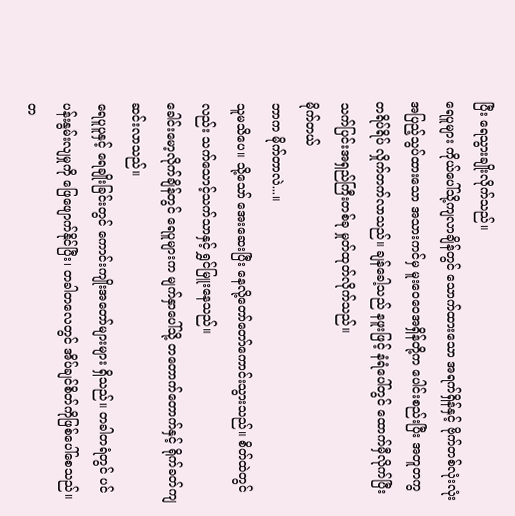ပြီး ရေသွားချိုးလိုက်သည်။
ရေပူများ ကိုယ်ပေါ်သို့ကျလာချိန်တွင် သောက်ထားသော အရက်ရှိန်နှင့် ဗိုက်တစ်လုံးလုံးအပြည့်သွပ်ထားသော အသားကင်မှ မူးဝေဝေအရှိန်တို့က ပေါင်းစည်းပြီး အတူတကွ တရိပ်ရိပ် လှိုက်တက်လာသည်။ ချန်ခေါ့သည် နဖူးဖြင့် နံရံပေါ်တွင် ထောက်မှီလိုက်ပြီး သက်ပြင်းအရှည်ကြီးတစ်ခု မှုတ်ထုတ်လိုက်သည်။
မိုက်တယ်
ဘာက မိုက်တာလဲ...။
သူမသိပေ။ သို့သော် အေးဆေးပြီး နေလို့တော်တော်ကောင်းသွားသည်။ စိတ်ထဲတွင်လည်း သက်သောင့်သက်သာနှင့် ရွှင်မြူးနေသည်။
ခေါင်းမော့လိုက်ချိန်တွင် ရေပူများက မျက်နှာပေါ်သို့ တတောက်တောက်နှင့် ရိုက်ခတ်ကျဆင်းလာသည်။
ရေပူပူနှင့် ရေချိုးခြင်းတွင် ကောင်းကျိုးအတော်များများ ရှိသည်။ တခါတရံတွင် ပင်ပန်းနွမ်းလျမှုကို ဖြေဖျောက်နိုင်ပြီး၊ တခါတလေတွင် အိပ်ချင်စိတ်ကိုဖြစ်ပေါ်စေသည်။ တ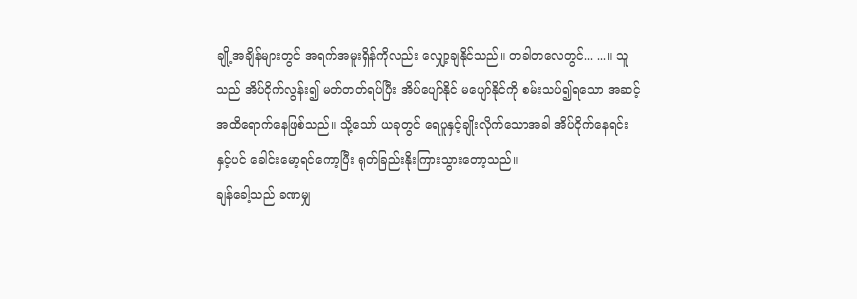ချို့အချိန်များတွင် အရက်အမူးရှိန်ကိုလည်း လျှော့ချနိုင်သည်။ တခါတလေတွင်... ...။ သူသည် အိပ်ငိုက်လွန်း၍ မတ်တတ်ရပ်ပြီး အိပ်ပျော်နိုင် မပျော်နိုင်ကို စမ်းသပ်၍ရသော အဆင့်အထိရောက်နေဖြစ်သည်။ သို့သော် ယခုတွင် ရေပူနှင့်ချိုးလိုက်သောအခါ အိပ်ငိုက်နေရင်းနှင့်ပင် ခေါင်းမော့ရင်ကော့ပြီး ရုတ်ခြည်းနိုးကြားသွားတော့သည်။
ချန်ခေါ့သည် ခဏမျှ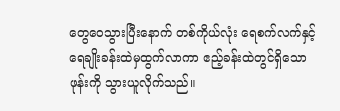တွေဝေသွားပြီးနောက် တစ်ကိုယ်လုံး ရေစက်လက်နှင့် ရေချိုးခန်းထဲမှထွက်လာကာ ဧည့်ခန်းထဲတွင်ရှိသောဖုန်းကို သွားယူလိုက်သည်။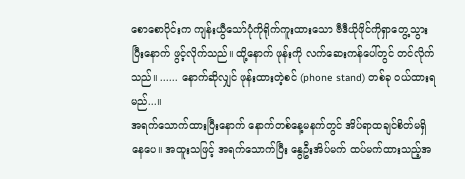စောစောပိုင်းက ကျန်းယွီသော်ပုံကိုရိုက်ကူးထားသော ဗီဒီယိုဖိုင်ကိုရှာတွေ့သွားပြီးနောက် ဖွင့်လိုက်သည်။ ထို့နောက် ဖုန်းကို လက်ဆေးကန်ပေါ်တွင် တင်လိုက်သည်။ ...... နောက်ဆိုလျှင် ဖုန်းထားတဲ့စင် (phone stand) တစ်ခု ဝယ်ထားရမည်...။
အရက်သောက်ထားပြီးနောက် နောက်တစ်နေ့မနက်တွင် အိပ်ရာထချင်စိတ်မရှိနေပေ။ အထူးသဖြင့် အရက်သောက်ပြီး နွေဦးအိပ်မက် ထပ်မက်ထားသည့်အ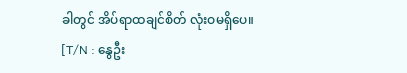ခါတွင် အိပ်ရာထချင်စိတ် လုံးဝမရှိပေ။
[T/N : နွေဦး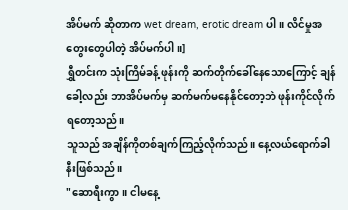အိပ်မက် ဆိုတာက wet dream, erotic dream ပါ။ လိင်မှုအတွေးတွေပါတဲ့ အိပ်မက်ပါ။]
ရွှီတင်းက သုံးကြိမ်ခန့် ဖုန်းကို ဆက်တိုက်ခေါ်နေသောကြောင့် ချန်ခေါ့လည်း ဘာအိပ်မက်မှ ဆက်မက်မနေနိုင်တော့ဘဲ ဖုန်းကိုင်လိုက်ရတော့သည်။
သူသည် အချိန်ကိုတစ်ချက်ကြည့်လိုက်သည်။ နေ့လယ်ရောက်ခါနီးဖြစ်သည်။
"ဆောရီးကွာ။ ငါမနေ့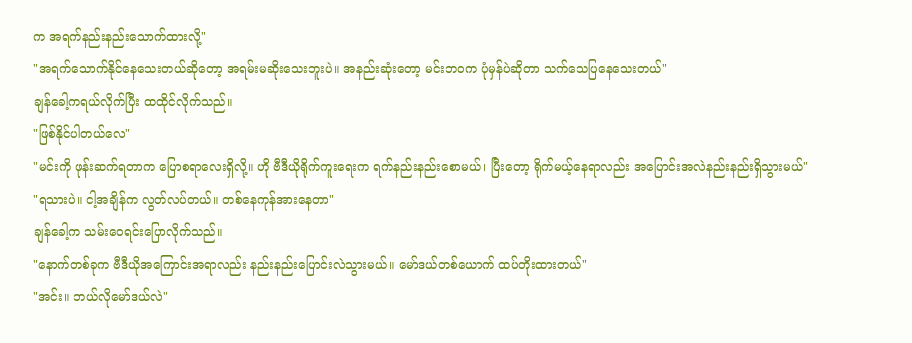က အရက်နည်းနည်းသောက်ထားလို့"
"အရက်သောက်နိုင်နေသေးတယ်ဆိုတော့ အရမ်းမဆိုးသေးဘူးပဲ။ အနည်းဆုံးတော့ မင်းဘဝက ပုံမှန်ပဲဆိုတာ သက်သေပြနေသေးတယ်"
ချန်ခေါ့ကရယ်လိုက်ပြီး ထထိုင်လိုက်သည်။
"ဖြစ်နိုင်ပါတယ်လေ"
"မင်းကို ဖုန်းဆက်ရတာက ပြောစရာလေးရှိလို့။ ဟို ဗီဒီယိုရိုက်ကူးရေးက ရက်နည်းနည်းစောမယ်၊ ပြီးတော့ ရိုက်မယ့်နေရာလည်း အပြောင်းအလဲနည်းနည်းရှိသွားမယ်"
"ရသားပဲ။ ငါ့အချိန်က လွတ်လပ်တယ်။ တစ်နေကုန်အားနေတာ"
ချန်ခေါ့က သမ်းဝေရင်းပြောလိုက်သည်။
"နောက်တစ်ခုက ဗီဒီယိုအကြောင်းအရာလည်း နည်းနည်းပြောင်းလဲသွားမယ်။ မော်ဒယ်တစ်ယောက် ထပ်တိုးထားတယ်"
"အင်း။ ဘယ်လိုမော်ဒယ်လဲ"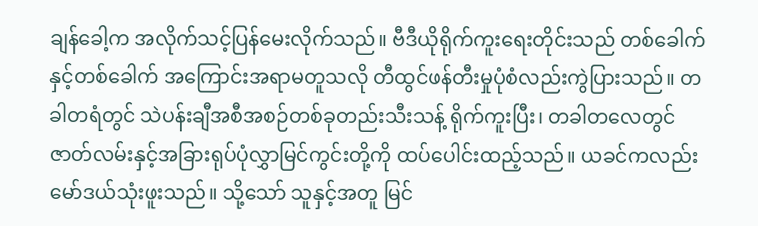ချန်ခေါ့က အလိုက်သင့်ပြန်မေးလိုက်သည်။ ဗီဒီယိုရိုက်ကူးရေးတိုင်းသည် တစ်ခေါက်နှင့်တစ်ခေါက် အကြောင်းအရာမတူသလို တီထွင်ဖန်တီးမှုပုံစံလည်းကွဲပြားသည်။ တခါတရံတွင် သဲပန်းချီအစီအစဉ်တစ်ခုတည်းသီးသန့် ရိုက်ကူးပြီး၊ တခါတလေတွင် ဇာတ်လမ်းနှင့်အခြားရုပ်ပုံလွှာမြင်ကွင်းတို့ကို ထပ်ပေါင်းထည့်သည်။ ယခင်ကလည်း မော်ဒယ်သုံးဖူးသည်။ သို့သော် သူနှင့်အတူ မြင်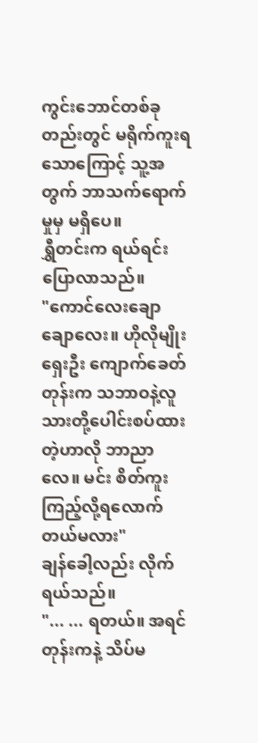ကွင်းဘောင်တစ်ခုတည်းတွင် မရိုက်ကူးရသောကြောင့် သူ့အတွက် ဘာသက်ရောက်မှုမှ မရှိပေ။
ရွှီတင်းက ရယ်ရင်းပြောလာသည်။
"ကောင်လေးချောချောလေး။ ဟိုလိုမျိုး ရှေးဦး ကျောက်ခေတ်တုန်းက သဘာဝနဲ့လူသားတို့ပေါင်းစပ်ထားတဲ့ဟာလို ဘာညာလေ။ မင်း စိတ်ကူးကြည့်လို့ရလောက်တယ်မလား"
ချန်ခေါ့လည်း လိုက်ရယ်သည်။
"... ... ရတယ်။ အရင်တုန်းကနဲ့ သိပ်မ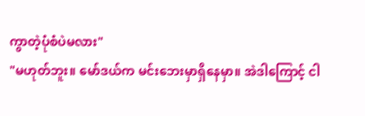ကွာတဲ့ပုံစံပဲမလား"
"မဟုတ်ဘူး။ မော်ဒယ်က မင်းဘေးမှာရှိနေမှာ။ အဲဒါကြောင့် ငါ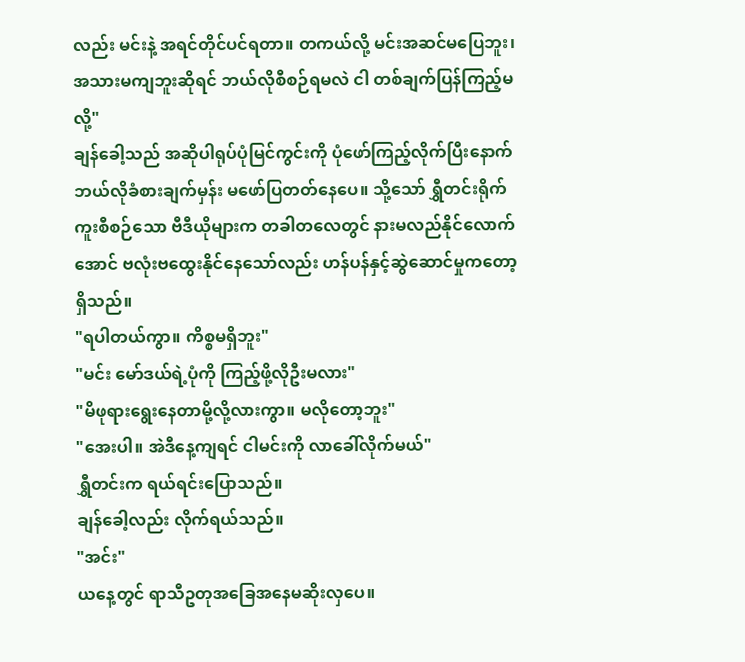လည်း မင်းနဲ့ အရင်တိုင်ပင်ရတာ။ တကယ်လို့ မင်းအဆင်မပြေဘူး၊ အသားမကျဘူးဆိုရင် ဘယ်လိုစီစဉ်ရမလဲ ငါ တစ်ချက်ပြန်ကြည့်မလို့"
ချန်ခေါ့သည် အဆိုပါရုပ်ပုံမြင်ကွင်းကို ပုံဖော်ကြည့်လိုက်ပြီးနောက် ဘယ်လိုခံစားချက်မှန်း မဖော်ပြတတ်နေပေ။ သို့သော် ရွှီတင်းရိုက်ကူးစီစဉ်သော ဗီဒီယိုများက တခါတလေတွင် နားမလည်နိုင်လောက်အောင် ဗလုံးဗထွေးနိုင်နေသော်လည်း ဟန်ပန်နှင့်ဆွဲဆောင်မှုကတော့ ရှိသည်။
"ရပါတယ်ကွာ။ ကိစ္စမရှိဘူး"
"မင်း မော်ဒယ်ရဲ့ပုံကို ကြည့်ဖို့လိုဦးမလား"
"မိဖုရားရွေးနေတာမို့လို့လားကွာ။ မလိုတော့ဘူး"
"အေးပါ။ အဲဒီနေ့ကျရင် ငါမင်းကို လာခေါ်လိုက်မယ်"
ရွှီတင်းက ရယ်ရင်းပြောသည်။
ချန်ခေါ့လည်း လိုက်ရယ်သည်။
"အင်း"
ယနေ့တွင် ရာသီဥတုအခြေအနေမဆိုးလှပေ။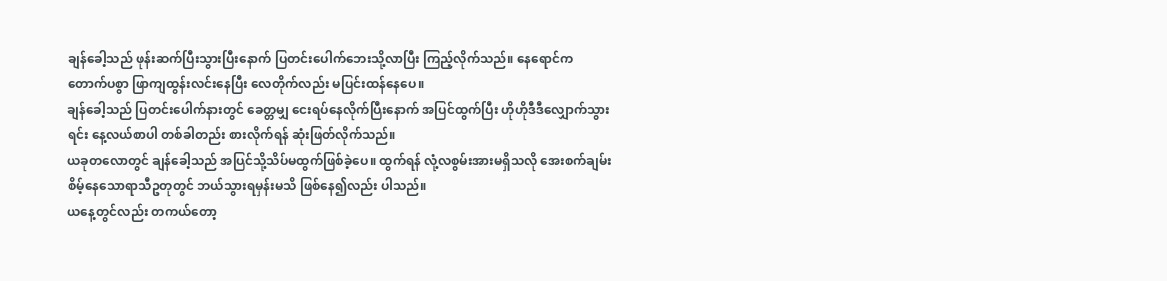ချန်ခေါ့သည် ဖုန်းဆက်ပြီးသွားပြီးနောက် ပြတင်းပေါက်ဘေးသို့လာပြီး ကြည့်လိုက်သည်။ နေရောင်က တောက်ပစွာ ဖြာကျထွန်းလင်းနေပြီး လေတိုက်လည်း မပြင်းထန်နေပေ။
ချန်ခေါ့သည် ပြတင်းပေါက်နားတွင် ခေတ္တမျှ ငေးရပ်နေလိုက်ပြီးနောက် အပြင်ထွက်ပြီး ဟိုဟိုဒီဒီလျှောက်သွားရင်း နေ့လယ်စာပါ တစ်ခါတည်း စားလိုက်ရန် ဆုံးဖြတ်လိုက်သည်။
ယခုတလောတွင် ချန်ခေါ့သည် အပြင်သို့သိပ်မထွက်ဖြစ်ခဲ့ပေ။ ထွက်ရန် လုံ့လစွမ်းအားမရှိသလို အေးစက်ချမ်းစိမ့်နေသောရာသီဥတုတွင် ဘယ်သွားရမှန်းမသိ ဖြစ်နေ၍လည်း ပါသည်။
ယနေ့တွင်လည်း တကယ်တော့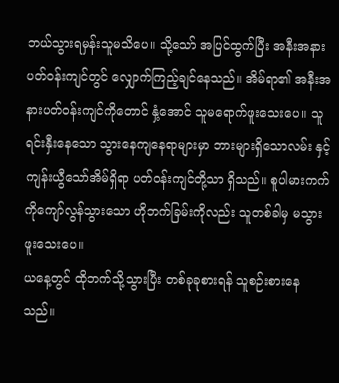ဘယ်သွားရမှန်းသူမသိပေ။ သို့သော် အပြင်ထွက်ပြီး အနီးအနား ပတ်ဝန်းကျင်တွင် လျှောက်ကြည့်ချင်နေသည်။ အိမ်ရာ၏ အနီးအနားပတ်ဝန်းကျင်ကိုတောင် နှံ့အောင် သူမရောက်ဖူးသေးပေ။ သူ ရင်းနှီးနေသော သွားနေကျနေရာများမှာ ဘားများရှိသောလမ်း နှင့် ကျန်းယွီသော်အိမ်ရှိရာ ပတ်ဝန်းကျင်တို့သာ ရှိသည်။ စူပါမားကက်ကိုကျော်လွန်သွားသော ဟိုဘက်ခြမ်းကိုလည်း သူတစ်ခါမှ မသွားဖူးသေးပေ။
ယနေ့တွင် ထိုဘက်သို့သွားပြီး တစ်ခုခုစားရန် သူစဉ်းစားနေသည်။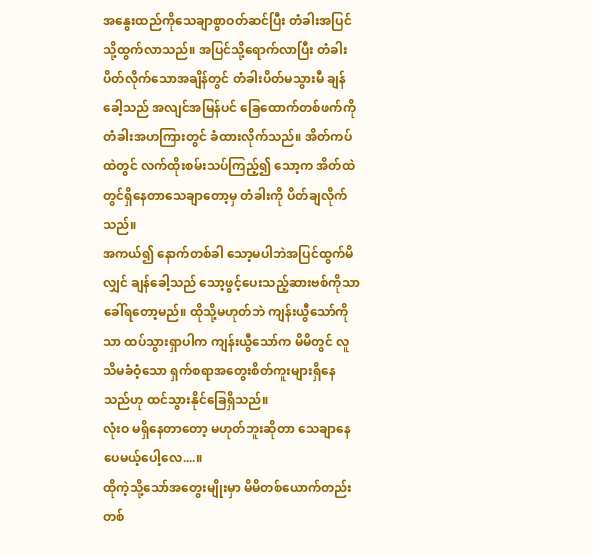အနွေးထည်ကိုသေချာစွာဝတ်ဆင်ပြီး တံခါးအပြင်သို့ထွက်လာသည်။ အပြင်သို့ရောက်လာပြီး တံခါးပိတ်လိုက်သောအချိန်တွင် တံခါးပိတ်မသွားမီ ချန်ခေါ့သည် အလျင်အမြန်ပင် ခြေထောက်တစ်ဖက်ကို တံခါးအဟကြားတွင် ခံထားလိုက်သည်။ အိတ်ကပ်ထဲတွင် လက်ထိုးစမ်းသပ်ကြည့်၍ သော့က အိတ်ထဲတွင်ရှိနေတာသေချာတော့မှ တံခါးကို ပိတ်ချလိုက်သည်။
အကယ်၍ နောက်တစ်ခါ သော့မပါဘဲအပြင်ထွက်မိလျှင် ချန်ခေါ့သည် သော့ဖွင့်ပေးသည့်ဆားဗစ်ကိုသာ ခေါ်ရတော့မည်။ ထိုသို့မဟုတ်ဘဲ ကျန်းယွီသော်ကိုသာ ထပ်သွားရှာပါက ကျန်းယွီသော်က မိမိတွင် လူသိမခံဝံ့သော ရှက်စရာအတွေးစိတ်ကူးများရှိနေသည်ဟု ထင်သွားနိုင်ခြေရှိသည်။
လုံးဝ မရှိနေတာတော့ မဟုတ်ဘူးဆိုတာ သေချာနေပေမယ့်ပေါ့လေ....။
ထိုကဲ့သို့သော်အတွေးမျိုးမှာ မိမိတစ်ယောက်တည်း တစ်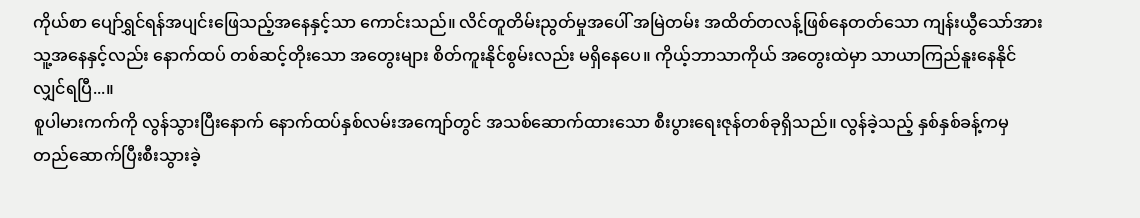ကိုယ်စာ ပျော်ရွှင်ရန်အပျင်းဖြေသည့်အနေနှင့်သာ ကောင်းသည်။ လိင်တူတိမ်းညွတ်မှုအပေါ် အမြဲတမ်း အထိတ်တလန့်ဖြစ်နေတတ်သော ကျန်းယွီသော်အား သူ့အနေနှင့်လည်း နောက်ထပ် တစ်ဆင့်တိုးသော အတွေးများ စိတ်ကူးနိုင်စွမ်းလည်း မရှိနေပေ။ ကိုယ့်ဘာသာကိုယ် အတွေးထဲမှာ သာယာကြည်နူးနေနိုင်လျှင်ရပြီ...။
စူပါမားကက်ကို လွန်သွားပြီးနောက် နောက်ထပ်နှစ်လမ်းအကျော်တွင် အသစ်ဆောက်ထားသော စီးပွားရေးဇုန်တစ်ခုရှိသည်။ လွန်ခဲ့သည့် နှစ်နှစ်ခန့်ကမှ တည်ဆောက်ပြီးစီးသွားခဲ့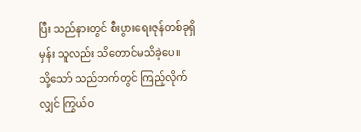ပြီး သည်နားတွင် စီးပွားရေးဇုန်တစ်ခုရှိမှန်း သူလည်း သိတောင်မသိခဲ့ပေ။
သို့သော် သည်ဘက်တွင် ကြည့်လိုက်လျှင် ကြွယ်ဝ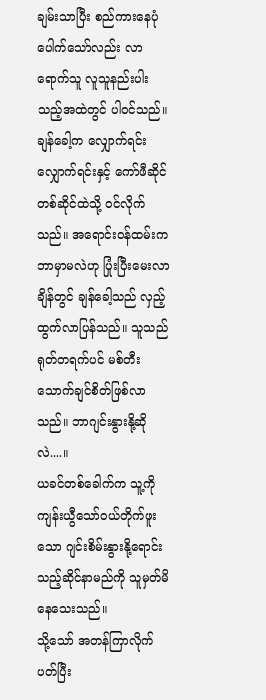ချမ်းသာပြီး စည်ကားနေပုံပေါက်သော်လည်း လာရောက်သူ လူသူနည်းပါးသည့်အထဲတွင် ပါဝင်သည်။
ချန်ခေါ့က လျှောက်ရင်းလျှောက်ရင်းနှင့် ကော်ဖီဆိုင်တစ်ဆိုင်ထဲသို့ ဝင်လိုက်သည်။ အရောင်းဝန်ထမ်းက ဘာမှာမလဲဟု ပြုံးပြီးမေးလာချိန်တွင် ချန်ခေါ့သည် လှည့်ထွက်လာပြန်သည်။ သူသည် ရုတ်တရက်ပင် မစ်တီးသောက်ချင်စိတ်ဖြစ်လာသည်။ ဘာဂျင်းနွားနို့ဆိုလဲ....။
ယခင်တစ်ခေါက်က သူ့ကို ကျန်းယွီသော်ဝယ်တိုက်ဖူးသော ဂျင်းစိမ်းနွားနို့ရောင်းသည့်ဆိုင်နာမည်ကို သူမှတ်မိနေသေးသည်။
သို့သော် အတန်ကြာလိုက်ပတ်ပြီး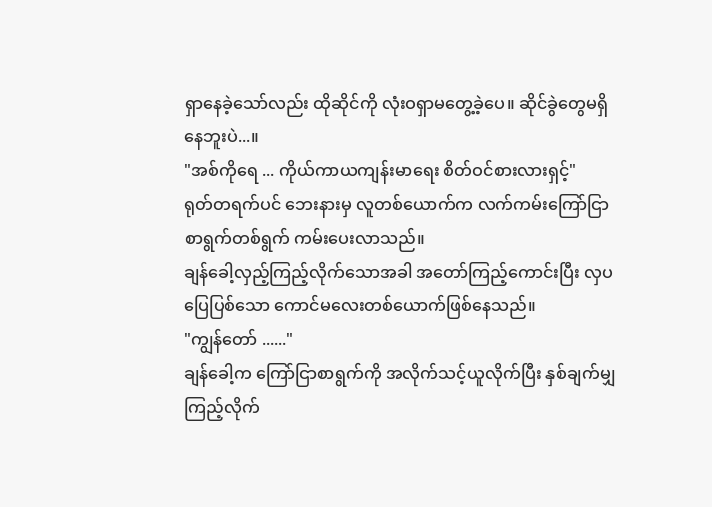ရှာနေခဲ့သော်လည်း ထိုဆိုင်ကို လုံးဝရှာမတွေ့ခဲ့ပေ။ ဆိုင်ခွဲတွေမရှိနေဘူးပဲ...။
"အစ်ကိုရေ ... ကိုယ်ကာယကျန်းမာရေး စိတ်ဝင်စားလားရှင့်"
ရုတ်တရက်ပင် ဘေးနားမှ လူတစ်ယောက်က လက်ကမ်းကြော်ငြာစာရွက်တစ်ရွက် ကမ်းပေးလာသည်။
ချန်ခေါ့လှည့်ကြည့်လိုက်သောအခါ အတော်ကြည့်ကောင်းပြီး လှပပြေပြစ်သော ကောင်မလေးတစ်ယောက်ဖြစ်နေသည်။
"ကျွန်တော် ......"
ချန်ခေါ့က ကြော်ငြာစာရွက်ကို အလိုက်သင့်ယူလိုက်ပြီး နှစ်ချက်မျှကြည့်လိုက်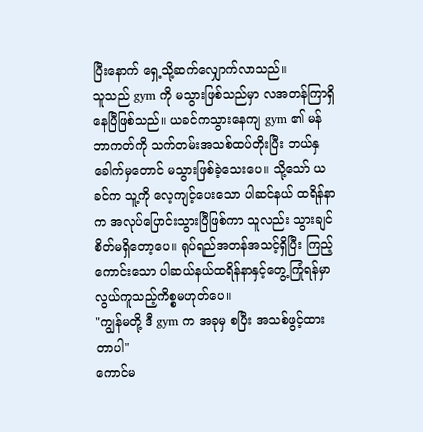ပြီးနောက် ရှေ့သို့ဆက်လျှောက်လာသည်။
သူသည် gym ကို မသွားဖြစ်သည်မှာ လအတန်ကြာရှိနေပြီဖြစ်သည်။ ယခင်ကသွားနေကျ gym ၏ မန်ဘာကတ်ကို သက်တမ်းအသစ်ထပ်တိုးပြီး ဘယ်နှခေါက်မှတောင် မသွားဖြစ်ခဲ့သေးပေ။ သို့သော် ယခင်က သူ့ကို လေ့ကျင့်ပေးသော ပါဆင်နယ် ထရိန်နာက အလုပ်ပြောင်းသွားပြီဖြစ်ကာ သူလည်း သွားချင်စိတ်မရှိတော့ပေ။ ရုပ်ရည်အတန်အသင့်ရှိပြီး ကြည့်ကောင်းသော ပါဆယ်နယ်ထရိန်နာနှင့်တွေ့ကြုံရန်မှာ လွယ်ကူသည့်ကိစ္စမဟုတ်ပေ။
"ကျွန်မတို့ ဒီ gym က အခုမှ စပြီး အသစ်ဖွင့်ထားတာပါ"
ကောင်မ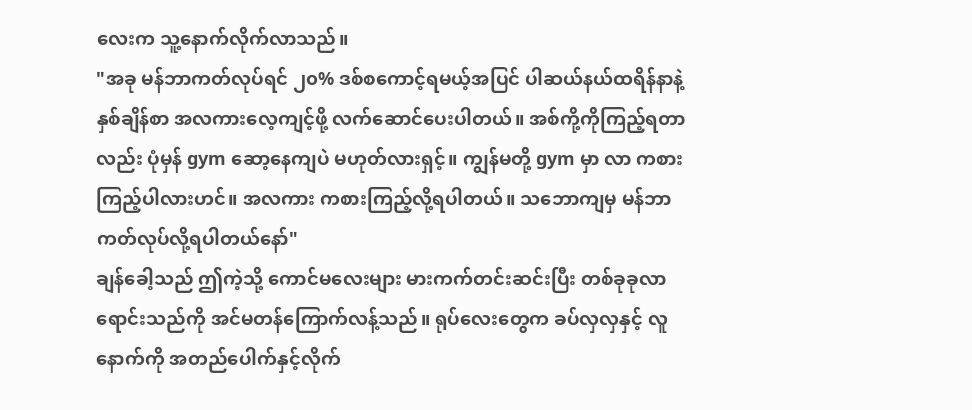လေးက သူ့နောက်လိုက်လာသည်။
"အခု မန်ဘာကတ်လုပ်ရင် ၂၀% ဒစ်စကောင့်ရမယ့်အပြင် ပါဆယ်နယ်ထရိန်နာနဲ့ နှစ်ချိန်စာ အလကားလေ့ကျင့်ဖို့ လက်ဆောင်ပေးပါတယ်။ အစ်ကို့ကိုကြည့်ရတာလည်း ပုံမှန် gym ဆော့နေကျပဲ မဟုတ်လားရှင့်။ ကျွန်မတို့ gym မှာ လာ ကစားကြည့်ပါလားဟင်။ အလကား ကစားကြည့်လို့ရပါတယ်။ သဘောကျမှ မန်ဘာကတ်လုပ်လို့ရပါတယ်နော်"
ချန်ခေါ့သည် ဤကဲ့သို့ ကောင်မလေးများ မားကက်တင်းဆင်းပြီး တစ်ခုခုလာရောင်းသည်ကို အင်မတန်ကြောက်လန့်သည်။ ရုပ်လေးတွေက ခပ်လှလှနှင့် လူနောက်ကို အတည်ပေါက်နှင့်လိုက်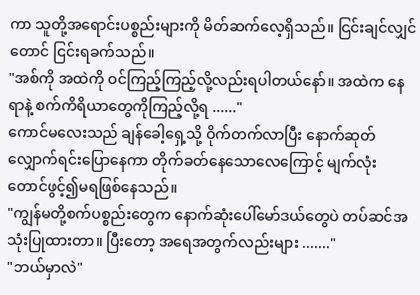ကာ သူတို့အရောင်းပစ္စည်းများကို မိတ်ဆက်လေ့ရှိသည်။ ငြင်းချင်လျှင်တောင် ငြင်းရခက်သည်။
"အစ်ကို အထဲကို ဝင်ကြည့်ကြည့်လို့လည်းရပါတယ်နော်။ အထဲက နေရာနဲ့ စက်ကိရိယာတွေကိုကြည့်လို့ရ ......"
ကောင်မလေးသည် ချန်ခေါ့ရှေ့သို့ ဝိုက်တက်လာပြီး နောက်ဆုတ်လျှောက်ရင်းပြောနေကာ တိုက်ခတ်နေသောလေကြောင့် မျက်လုံးတောင်ဖွင့်၍မရဖြစ်နေသည်။
"ကျွန်မတို့စက်ပစ္စည်းတွေက နောက်ဆုံးပေါ်မော်ဒယ်တွေပဲ တပ်ဆင်အသုံးပြုထားတာ။ ပြီးတော့ အရေအတွက်လည်းများ ......."
"ဘယ်မှာလဲ"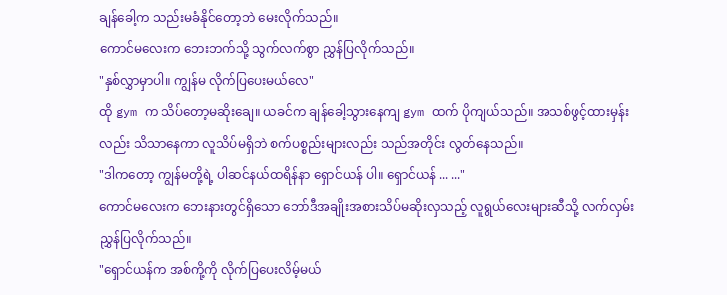ချန်ခေါ့က သည်းမခံနိုင်တော့ဘဲ မေးလိုက်သည်။
ကောင်မလေးက ဘေးဘက်သို့ သွက်လက်စွာ ညွှန်ပြလိုက်သည်။
"နှစ်လွှာမှာပါ။ ကျွန်မ လိုက်ပြပေးမယ်လေ"
ထို gym က သိပ်တော့မဆိုးချေ။ ယခင်က ချန်ခေါ့သွားနေကျ gym ထက် ပိုကျယ်သည်။ အသစ်ဖွင့်ထားမှန်းလည်း သိသာနေကာ လူသိပ်မရှိဘဲ စက်ပစ္စည်းများလည်း သည်အတိုင်း လွတ်နေသည်။
"ဒါကတော့ ကျွန်မတို့ရဲ့ ပါဆင်နယ်ထရိန်နာ ရှောင်ယန် ပါ။ ရှောင်ယန် ... ..."
ကောင်မလေးက ဘေးနားတွင်ရှိသော ဘော်ဒီအချိုးအစားသိပ်မဆိုးလှသည့် လူရွယ်လေးများဆီသို့ လက်လှမ်းညွှန်ပြလိုက်သည်။
"ရှောင်ယန်က အစ်ကို့ကို လိုက်ပြပေးလိမ့်မယ်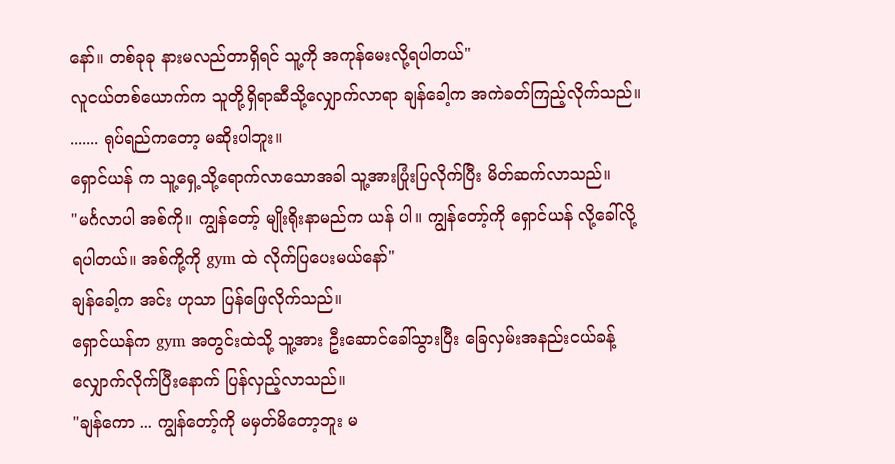နော်။ တစ်ခုခု နားမလည်တာရှိရင် သူ့ကို အကုန်မေးလို့ရပါတယ်"
လူငယ်တစ်ယောက်က သူတို့ရှိရာဆီသို့လျှောက်လာရာ ချန်ခေါ့က အကဲခတ်ကြည့်လိုက်သည်။
....... ရုပ်ရည်ကတော့ မဆိုးပါဘူး။
ရှောင်ယန် က သူ့ရှေ့သို့ရောက်လာသောအခါ သူ့အားပြုံးပြလိုက်ပြီး မိတ်ဆက်လာသည်။
"မင်္ဂလာပါ အစ်ကို။ ကျွန်တော့် မျိုးရိုးနာမည်က ယန် ပါ။ ကျွန်တော့်ကို ရှောင်ယန် လို့ခေါ်လို့ရပါတယ်။ အစ်ကို့ကို gym ထဲ လိုက်ပြပေးမယ်နော်"
ချန်ခေါ့က အင်း ဟုသာ ပြန်ဖြေလိုက်သည်။
ရှောင်ယန်က gym အတွင်းထဲသို့ သူ့အား ဦးဆောင်ခေါ်သွားပြီး ခြေလှမ်းအနည်းငယ်ခန့်လျှောက်လိုက်ပြီးနောက် ပြန်လှည့်လာသည်။
"ချန်ကော ... ကျွန်တော့်ကို မမှတ်မိတော့ဘူး မ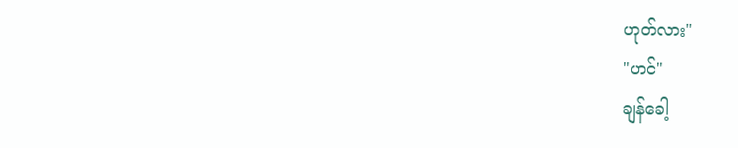ဟုတ်လား"
"ဟင်"
ချန်ခေါ့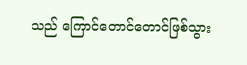သည် ကြောင်တောင်တောင်ဖြစ်သွား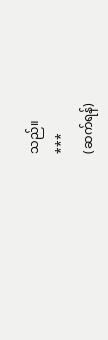သည်။
***
(ဆက်ရန်)